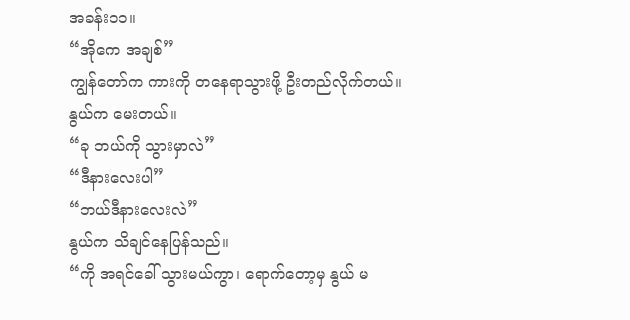အခန်း၁၁။
“အိုကေ အချစ်”
ကျွန်တော်က ကားကို တနေရာသွားဖို့ ဦးတည်လိုက်တယ်။ နွယ်က မေးတယ်။
“ခု ဘယ်ကို သွားမှာလဲ”
“ဒီနားလေးပါ”
“ဘယ်ဒီနားလေးလဲ”
နွယ်က သိချင်နေပြန်သည်။
“ကို အရင်ခေါ် သွားမယ်ကွာ၊ ရောက်တော့မှ နွယ် မ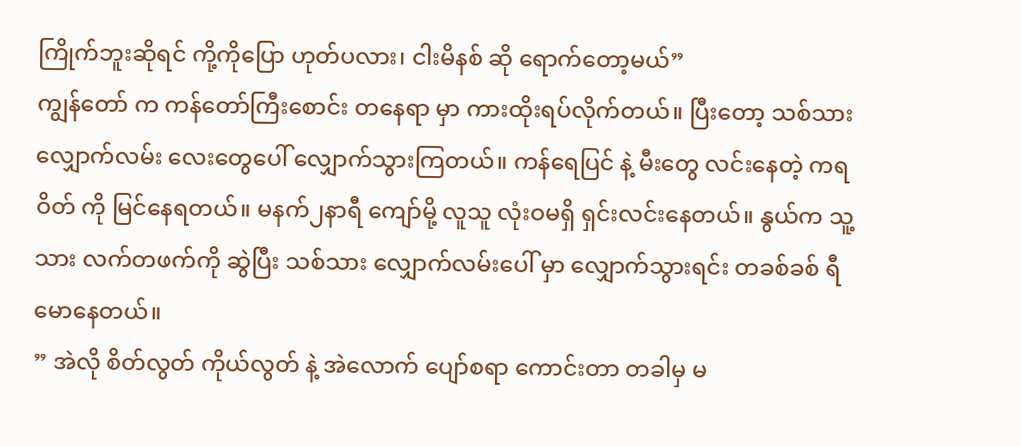ကြိုက်ဘူးဆိုရင် ကို့ကိုပြော ဟုတ်ပလား၊ ငါးမိနစ် ဆို ရောက်တော့မယ်”
ကျွန်တော် က ကန်တော်ကြီးစောင်း တနေရာ မှာ ကားထိုးရပ်လိုက်တယ်။ ပြီးတော့ သစ်သား လျှောက်လမ်း လေးတွေပေါ် လျှောက်သွားကြတယ်။ ကန်ရေပြင် နဲ့ မီးတွေ လင်းနေတဲ့ ကရဝိတ် ကို မြင်နေရတယ်။ မနက်၂နာရီ ကျော်မို့ လူသူ လုံးဝမရှိ ရှင်းလင်းနေတယ်။ နွယ်က သူ့သား လက်တဖက်ကို ဆွဲပြီး သစ်သား လျှောက်လမ်းပေါ် မှာ လျှောက်သွားရင်း တခစ်ခစ် ရီမောနေတယ်။
” အဲလို စိတ်လွတ် ကိုယ်လွတ် နဲ့ အဲလောက် ပျော်စရာ ကောင်းတာ တခါမှ မ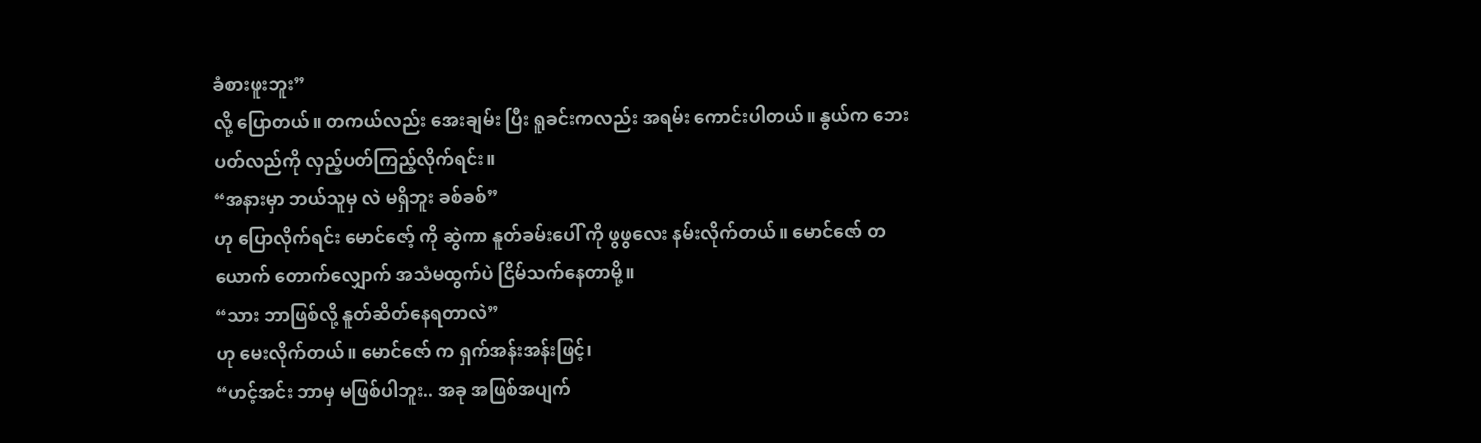ခံစားဖူးဘူး”
လို့ ပြောတယ်။ တကယ်လည်း အေးချမ်း ပြီး ရူခင်းကလည်း အရမ်း ကောင်းပါတယ်။ နွယ်က ဘေးပတ်လည်ကို လှည့်ပတ်ကြည့်လိုက်ရင်း။
“အနားမှာ ဘယ်သူမှ လဲ မရှိဘူး ခစ်ခစ်”
ဟု ပြောလိုက်ရင်း မောင်ဇော့် ကို ဆွဲကာ နူတ်ခမ်းပေါ် ကို ဖွဖွလေး နမ်းလိုက်တယ်။ မောင်ဇော် တယောက် တောက်လျှောက် အသံမထွက်ပဲ ငြိမ်သက်နေတာမို့။
“သား ဘာဖြစ်လို့ နူတ်ဆိတ်နေရတာလဲ”
ဟု မေးလိုက်တယ်။ မောင်ဇော် က ရှက်အန်းအန်းဖြင့်၊
“ဟင့်အင်း ဘာမှ မဖြစ်ပါဘူး.. အခု အဖြစ်အပျက်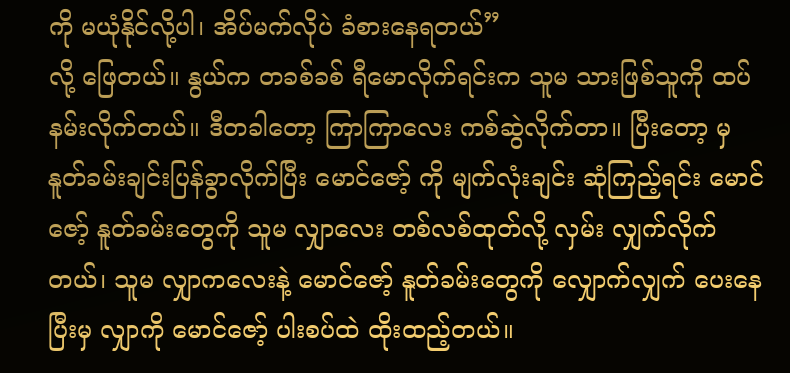ကို မယုံနိုင်လို့ပါ၊ အိပ်မက်လိုပဲ ခံစားနေရတယ်”
လို့ ဖြေတယ်။ နွယ်က တခစ်ခစ် ရီမောလိုက်ရင်းက သူမ သားဖြစ်သူကို ထပ်နမ်းလိုက်တယ်။ ဒီတခါတော့ ကြာကြာလေး ကစ်ဆွဲလိုက်တာ။ ပြီးတော့ မှ နူတ်ခမ်းချင်းပြန်ခွာလိုက်ပြီး မောင်ဇော့် ကို မျက်လုံးချင်း ဆုံကြည့်ရင်း မောင်ဇော့် နူတ်ခမ်းတွေကို သူမ လျှာလေး တစ်လစ်ထုတ်လို့ လှမ်း လျှက်လိုက်တယ်၊ သူမ လျှာကလေးနဲ့ မောင်ဇော့် နူတ်ခမ်းတွေကို လျှောက်လျှက် ပေးနေပြီးမှ လျှာကို မောင်ဇော့် ပါးစပ်ထဲ ထိုးထည့်တယ်။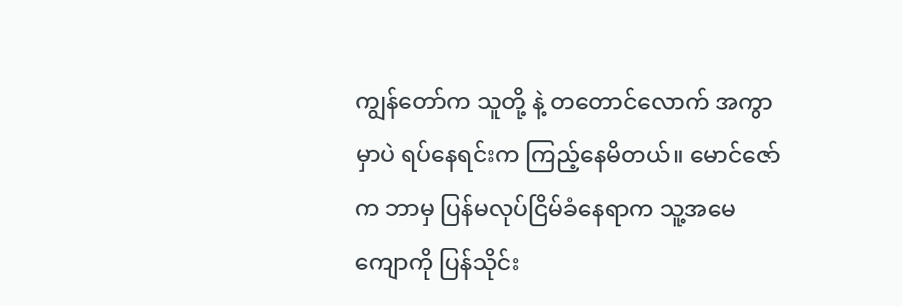ကျွန်တော်က သူတို့ နဲ့ တတောင်လောက် အကွာမှာပဲ ရပ်နေရင်းက ကြည့်နေမိတယ်။ မောင်ဇော်က ဘာမှ ပြန်မလုပ်ငြိမ်ခံနေရာက သူ့အမေ ကျောကို ပြန်သိုင်း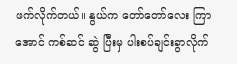ဖက်လိုက်တယ်။ နွယ်က တော်တော်လေး ကြာအောင် ကစ်ဆင် ဆွဲ ပြီးမှ ပါးစပ်ချင်းခွာလိုက်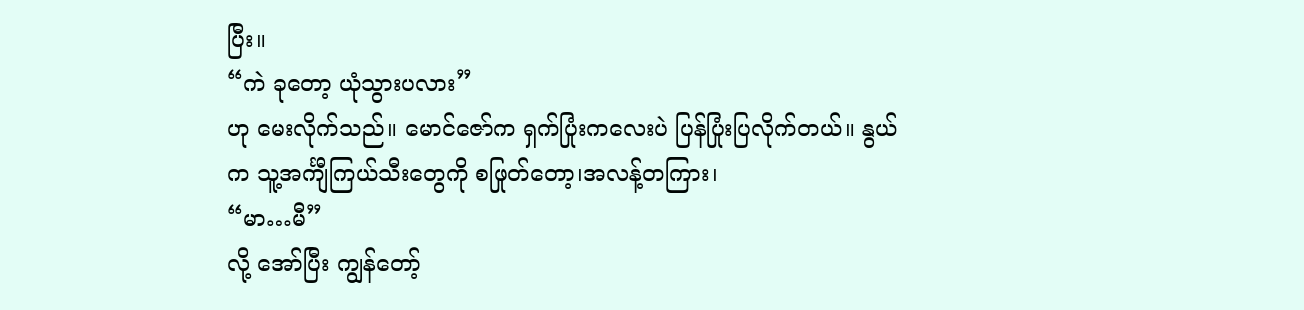ပြီး။
“ကဲ ခုတော့ ယုံသွားပလား”
ဟု မေးလိုက်သည်။ မောင်ဇော်က ရှက်ပြုံးကလေးပဲ ပြန်ပြုံးပြလိုက်တယ်။ နွယ်က သူ့အင်္ကျီကြယ်သီးတွေကို စဖြုတ်တော့၊အလန့်တကြား၊
“မာ…မီ”
လို့ အော်ပြီး ကျွန်တော့်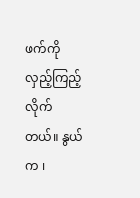ဖက်ကို လှည့်ကြည့်လိုက်တယ်။ နွယ်က ၊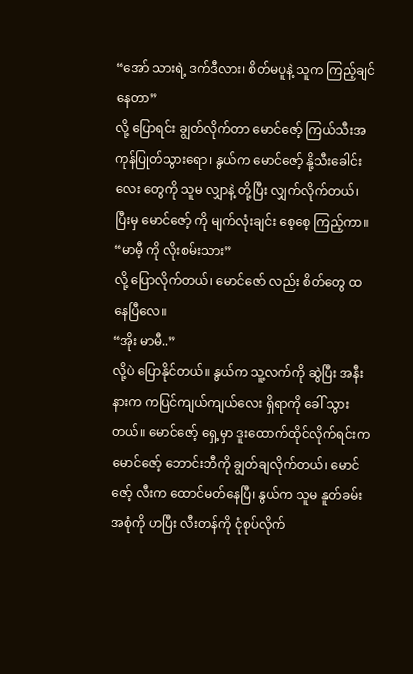“အော် သားရဲ့ ဒက်ဒီလား၊ စိတ်မပူနဲ့ သူက ကြည့်ချင်နေတာ”
လို့ ပြောရင်း ချွတ်လိုက်တာ မောင်ဇော့် ကြယ်သီးအကုန်ပြုတ်သွားရော၊ နွယ်က မောင်ဇော့် နို့သီးခေါင်းလေး တွေကို သူမ လျှာနဲ့ တို့ပြီး လျှက်လိုက်တယ်၊ ပြီးမှ မောင်ဇော့် ကို မျက်လုံးချင်း စေ့စေ့ ကြည့်ကာ။
“မာမီ့ ကို လိုးစမ်းသား”
လို့ ပြောလိုက်တယ်၊ မောင်ဇော် လည်း စိတ်တွေ ထနေပြီလေ။
“အိုး မာမီ..”
လို့ပဲ ပြောနိုင်တယ်။ နွယ်က သူ့လက်ကို ဆွဲပြီး အနီးနားက ကပြင်ကျယ်ကျယ်လေး ရှိရာကို ခေါ် သွားတယ်။ မောင်ဇော့် ရှေ့မှာ ဒူးထောက်ထိုင်လိုက်ရင်းက မောင်ဇော့် ဘောင်းဘီကို ချွတ်ချလိုက်တယ်၊ မောင်ဇော့် လီးက ထောင်မတ်နေပြီ၊ နွယ်က သူမ နူတ်ခမ်း အစုံကို ဟပြီး လီးတန်ကို ငုံစုပ်လိုက်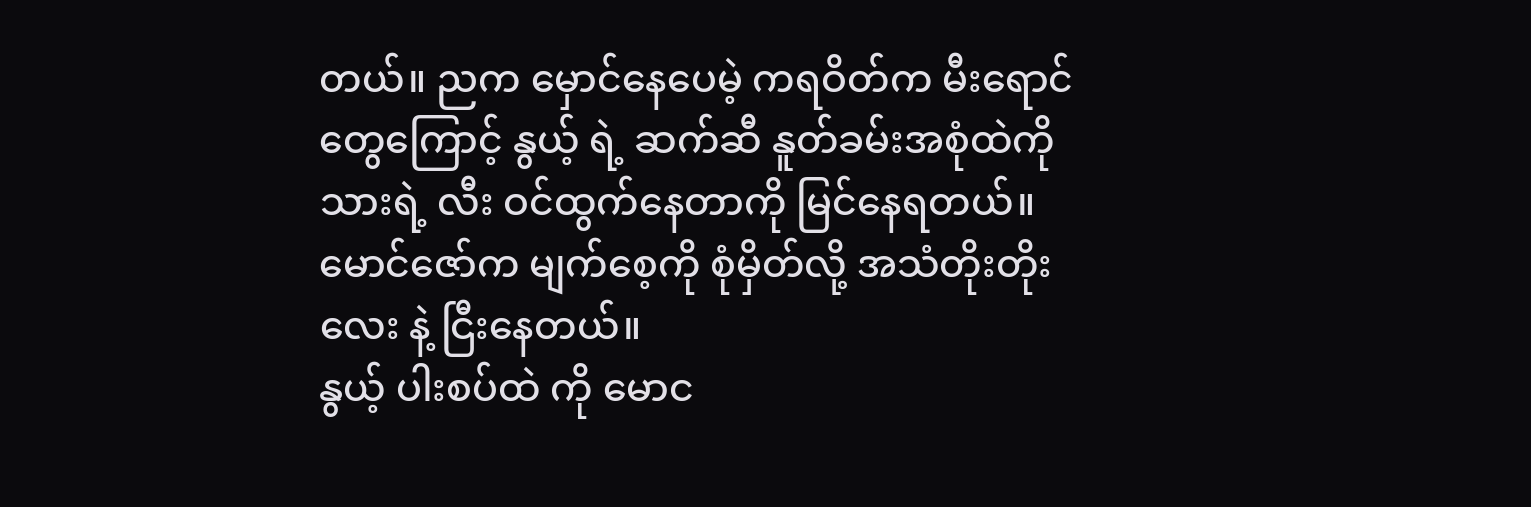တယ်။ ညက မှောင်နေပေမဲ့ ကရဝိတ်က မီးရောင်တွေကြောင့် နွယ့် ရဲ့ ဆက်ဆီ နူတ်ခမ်းအစုံထဲကို သားရဲ့ လီး ဝင်ထွက်နေတာကို မြင်နေရတယ်။ မောင်ဇော်က မျက်စေ့ကို စုံမှိတ်လို့ အသံတိုးတိုးလေး နဲ့ ငြီးနေတယ်။
နွယ့် ပါးစပ်ထဲ ကို မောင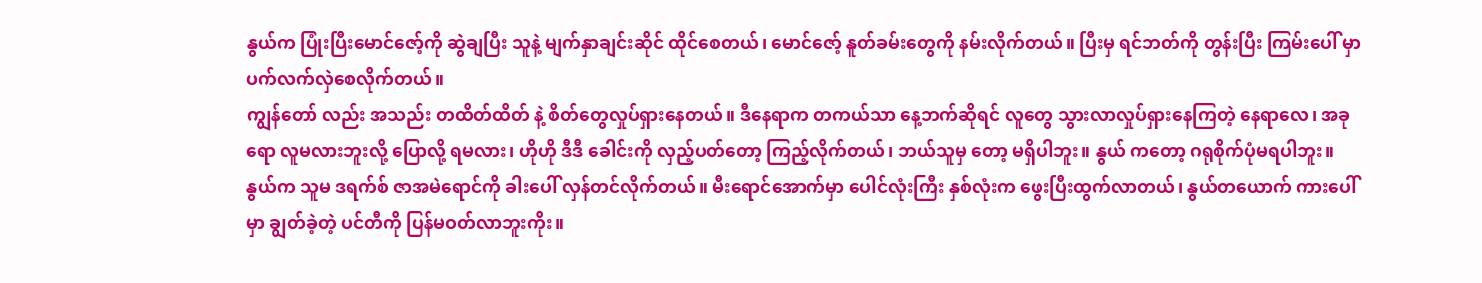နွယ်က ပြုံးပြီးမောင်ဇော့်ကို ဆွဲချပြီး သူနဲ့ မျက်နှာချင်းဆိုင် ထိုင်စေတယ်၊ မောင်ဇော့် နူတ်ခမ်းတွေကို နမ်းလိုက်တယ်။ ပြီးမှ ရင်ဘတ်ကို တွန်းပြီး ကြမ်းပေါ် မှာ ပက်လက်လှဲစေလိုက်တယ်။
ကျွန်တော် လည်း အသည်း တထိတ်ထိတ် နဲ့ စိတ်တွေလှုပ်ရှားနေတယ်။ ဒီနေရာက တကယ်သာ နေ့ဘက်ဆိုရင် လူတွေ သွားလာလှုပ်ရှားနေကြတဲ့ နေရာလေ၊ အခုရော လူမလားဘူးလို့ ပြောလို့ ရမလား၊ ဟိုဟို ဒီဒီ ခေါင်းကို လှည့်ပတ်တော့ ကြည့်လိုက်တယ်၊ ဘယ်သူမှ တော့ မရှိပါဘူး။ နွယ် ကတော့ ဂရုစိုက်ပုံမရပါဘူး။
နွယ်က သူမ ဒရက်စ် ဇာအမဲရောင်ကို ခါးပေါ် လှန်တင်လိုက်တယ်။ မီးရောင်အောက်မှာ ပေါင်လုံးကြီး နှစ်လုံးက ဖွေးပြီးထွက်လာတယ်၊ နွယ်တယောက် ကားပေါ် မှာ ချွတ်ခဲ့တဲ့ ပင်တီကို ပြန်မဝတ်လာဘူးကိုး။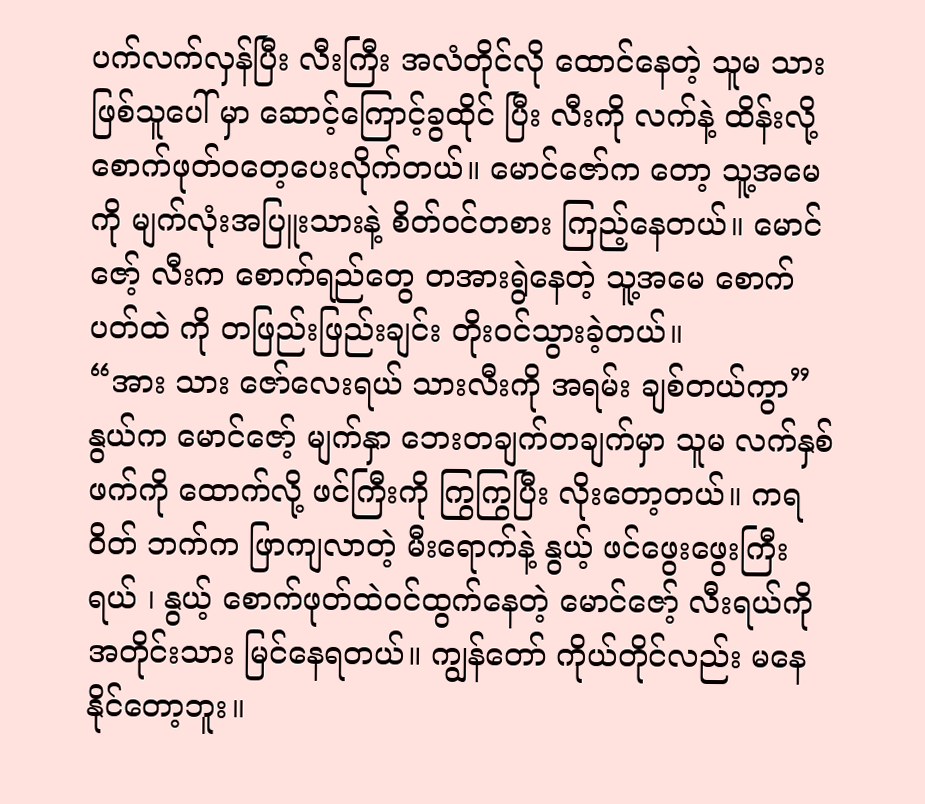ပက်လက်လှန်ပြီး လီးကြီး အလံတိုင်လို ထောင်နေတဲ့ သူမ သားဖြစ်သူပေါ် မှာ ဆောင့်ကြောင့်ခွထိုင် ပြီး လီးကို လက်နဲ့ ထိန်းလို့ စောက်ဖုတ်ဝတေ့ပေးလိုက်တယ်။ မောင်ဇော်က တော့ သူ့အမေကို မျက်လုံးအပြူးသားနဲ့ စိတ်ဝင်တစား ကြည့်နေတယ်။ မောင်ဇော့် လီးက စောက်ရည်တွေ တအားရွဲနေတဲ့ သူ့အမေ စောက်ပတ်ထဲ ကို တဖြည်းဖြည်းချင်း တိုးဝင်သွားခဲ့တယ်။
“အား သား ဇော်လေးရယ် သားလီးကို အရမ်း ချစ်တယ်ကွာ”
နွယ်က မောင်ဇော့် မျက်နှာ ဘေးတချက်တချက်မှာ သူမ လက်နှစ်ဖက်ကို ထောက်လို့ ဖင်ကြီးကို ကြွကြွပြီး လိုးတော့တယ်။ ကရဝိတ် ဘက်က ဖြာကျလာတဲ့ မီးရောက်နဲ့ နွယ့် ဖင်ဖွေးဖွေးကြီးရယ် ၊ နွယ့် စောက်ဖုတ်ထဲဝင်ထွက်နေတဲ့ မောင်ဇော့် လီးရယ်ကို အတိုင်းသား မြင်နေရတယ်။ ကျွန်တော် ကိုယ်တိုင်လည်း မနေနိုင်တော့ဘူး။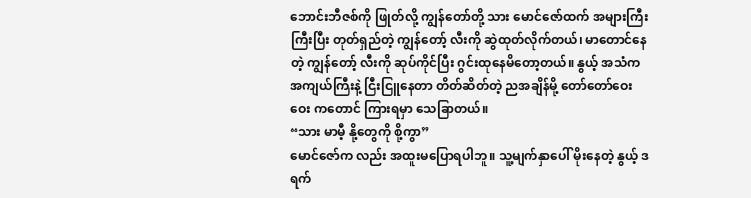ဘောင်းဘီဇစ်ကို ဖြုတ်လို့ ကျွန်တော်တို့ သား မောင်ဇော်ထက် အများကြီး ကြီးပြီး တုတ်ရှည်တဲ့ ကျွန်တော့် လီးကို ဆွဲထုတ်လိုက်တယ်၊ မာတောင်နေတဲ့ ကျွန်တော့် လီးကို ဆုပ်ကိုင်ပြီး ဂွင်းထုနေမိတော့တယ်။ နွယ့် အသံက အကျယ်ကြီးနဲ့ ငြီးငြူနေတာ တိတ်ဆိတ်တဲ့ ညအချိန်မို့ တော်တော်ဝေးဝေး ကတောင် ကြားရမှာ သေခြာတယ်။
“သား မာမီ့ နို့တွေကို စို့ကွာ”
မောင်ဇော်က လည်း အထူးမပြောရပါဘူ။ သူ့မျက်နှာပေါ် မိုးနေတဲ့ နွယ့် ဒရက်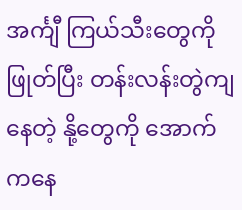အင်္ကျီ ကြယ်သီးတွေကို ဖြုတ်ပြီး တန်းလန်းတွဲကျ နေတဲ့ နို့တွေကို အောက်ကနေ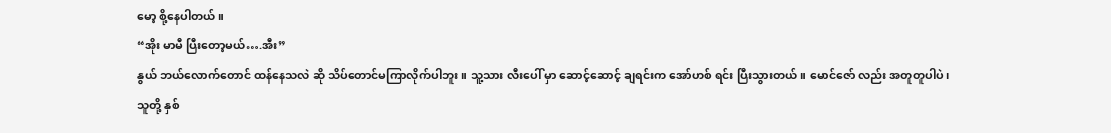မော့ စို့နေပါတယ်။
“အိုး မာမီ ပြီးတော့မယ်….အီး”
နွယ် ဘယ်လောက်တောင် ထန်နေသလဲ ဆို သိပ်တောင်မကြာလိုက်ပါဘူး။ သူ့သား လီးပေါ် မှာ ဆောင့်ဆောင့် ချရင်းက အော်ဟစ် ရင်း ပြီးသွားတယ်။ မောင်ဇော် လည်း အတူတူပါပဲ၊
သူတို့ နှစ်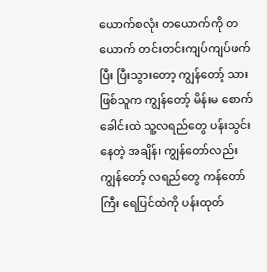ယောက်စလုံး တယောက်ကို တယောက် တင်းတင်းကျပ်ကျပ်ဖက်ပြီး ပြီးသွားတော့ ကျွန်တော့် သား ဖြစ်သူက ကျွန်တော့် မိန်းမ စောက်ခေါင်းထဲ သူ့လရည်တွေ ပန်းသွင်းနေတဲ့ အချိန်၊ ကျွန်တော်လည်း ကျွန်တော့် လရည်တွေ ကန်တော်ကြီး ရေပြင်ထဲကို ပန်းထုတ်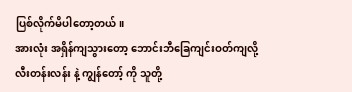ပြစ်လိုက်မိပါတော့တယ်။
အားလုံး အရှိန်ကျသွားတော့ ဘောင်းဘီခြေကျင်းဝတ်ကျလို့ လီးတန်းလန်း နဲ့ ကျွန်တော့် ကို သူတို့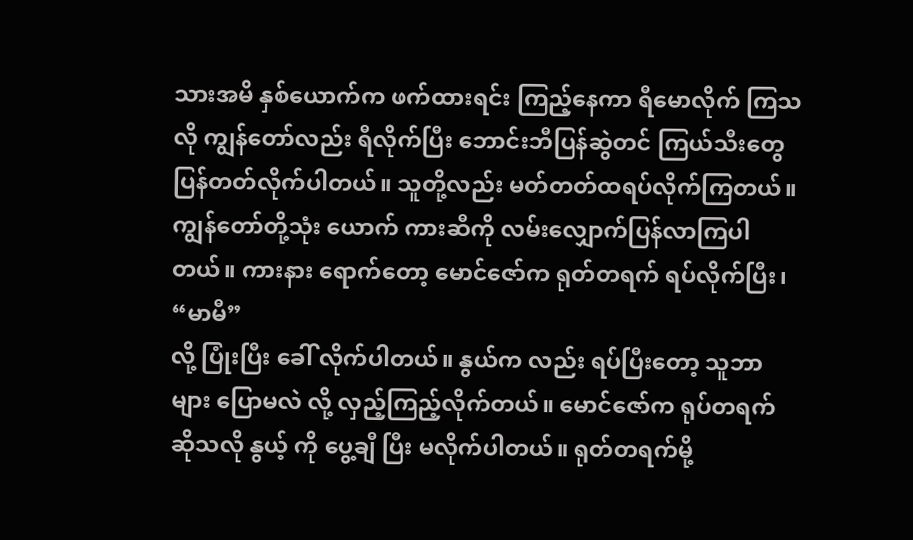သားအမိ နှစ်ယောက်က ဖက်ထားရင်း ကြည့်နေကာ ရီမောလိုက် ကြသလို ကျွန်တော်လည်း ရီလိုက်ပြီး ဘောင်းဘီပြန်ဆွဲတင် ကြယ်သီးတွေ ပြန်တတ်လိုက်ပါတယ်။ သူတို့လည်း မတ်တတ်ထရပ်လိုက်ကြတယ်။ ကျွန်တော်တို့သုံး ယောက် ကားဆီကို လမ်းလျှောက်ပြန်လာကြပါတယ်။ ကားနား ရောက်တော့ မောင်ဇော်က ရုတ်တရက် ရပ်လိုက်ပြီး၊
“မာမီ”
လို့ ပြုံးပြီး ခေါ် လိုက်ပါတယ်။ နွယ်က လည်း ရပ်ပြီးတော့ သူဘာများ ပြောမလဲ လို့ လှည့်ကြည့်လိုက်တယ်။ မောင်ဇော်က ရုပ်တရက် ဆိုသလို နွယ့် ကို ပွေ့ချီ ပြီး မလိုက်ပါတယ်။ ရုတ်တရက်မို့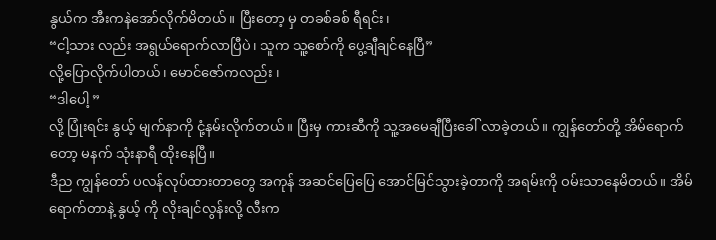နွယ်က အီးကနဲအော်လိုက်မိတယ်။ ပြီးတော့ မှ တခစ်ခစ် ရီရင်း၊
“ငါ့သား လည်း အရွယ်ရောက်လာပြီပဲ၊ သူက သူ့စော်ကို ပွေ့ချီချင်နေပြီ”
လို့ပြောလိုက်ပါတယ်၊ မောင်ဇော်ကလည်း ၊
“ဒါပေါ့ ”
လို့ ပြုံးရင်း နွယ့် မျက်နာကို ငုံ့နမ်းလိုက်တယ်။ ပြီးမှ ကားဆီကို သူ့အမေချီပြီးခေါ် လာခဲ့တယ်။ ကျွန်တော်တို့ အိမ်ရောက်တော့ မနက် သုံးနာရီ ထိုးနေပြီ။
ဒီည ကျွန်တော် ပလန်လုပ်ထားတာတွေ အကုန် အဆင်ပြေပြေ အောင်မြင်သွားခဲ့တာကို အရမ်းကို ဝမ်းသာနေမိတယ်။ အိမ်ရောက်တာနဲ့ နွယ့် ကို လိုးချင်လွန်းလို့ လီးက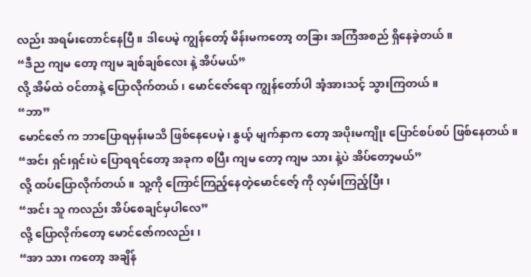လည်း အရမ်းတောင်နေပြီ။ ဒါပေမဲ့ ကျွန်တော့် မိန်းမကတော့ တခြား အကြံအစည် ရှိနေခဲ့တယ်။
“ဒီည ကျမ တော့ ကျမ ချစ်ချစ်လေး နဲ့ အိပ်မယ်”
လို့ အိမ်ထဲ ဝင်တာနဲ့ ပြောလိုက်တယ်၊ မောင်ဇော်ရော ကျွန်တော်ပါ အံ့အားသင့် သွားကြတယ်။
“ဘာ”
မောင်ဇော် က ဘာပြောရမှန်းမသိ ဖြစ်နေပေမဲ့၊ နွယ့် မျက်နှာက တော့ အပိုးမကျိုး ပြောင်စပ်စပ် ဖြစ်နေတယ်။
“အင်း ရှင်းရှင်းပဲ ပြောရရင်တော့ အခုက စပြီး ကျမ တော့ ကျမ သား နဲ့ပဲ အိပ်တော့မယ်”
လို့ ထပ်ပြောလိုက်တယ်။ သူ့ကို ကြောင်ကြည့်နေတဲ့မောင်ဇော့် ကို လှမ်းကြည့်ပြီး၊
“အင်း သူ ကလည်း အိပ်စေချင်မှပါလေ”
လို့ ပြောလိုက်တော့ မောင်ဇော်ကလည်း၊
“အာ သား ကတော့ အချိန်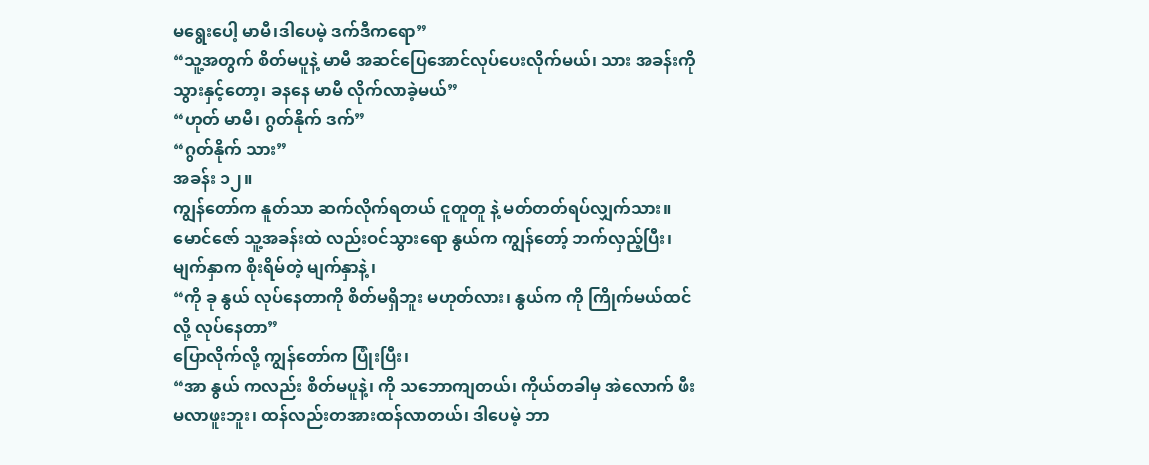မရွေးပေါ့ မာမီ၊ဒါပေမဲ့ ဒက်ဒီကရော”
“သူ့အတွက် စိတ်မပူနဲ့ မာမီ အဆင်ပြေအောင်လုပ်ပေးလိုက်မယ်၊ သား အခန်းကို သွားနှင့်တော့၊ ခနနေ မာမီ လိုက်လာခဲ့မယ်”
“ဟုတ် မာမီ၊ ဂွတ်နိုက် ဒက်”
“ဂွတ်နိုက် သား”
အခန်း ၁၂။
ကျွန်တော်က နူတ်သာ ဆက်လိုက်ရတယ် ငူတူတူ နဲ့ မတ်တတ်ရပ်လျှက်သား။ မောင်ဇော် သူ့အခန်းထဲ လည်းဝင်သွားရော နွယ်က ကျွန်တော့် ဘက်လှည့်ပြီး၊ မျက်နှာက စိုးရိမ်တဲ့ မျက်နှာနဲ့ ၊
“ကို ခု နွယ် လုပ်နေတာကို စိတ်မရှိဘူး မဟုတ်လား၊ နွယ်က ကို ကြိုက်မယ်ထင်လို့ လုပ်နေတာ”
ပြောလိုက်လို့ ကျွန်တော်က ပြုံးပြီး၊
“အာ နွယ် ကလည်း စိတ်မပူနဲ့၊ ကို သဘောကျတယ်၊ ကိုယ်တခါမှ အဲလောက် ဖီးမလာဖူးဘူး၊ ထန်လည်းတအားထန်လာတယ်၊ ဒါပေမဲ့ ဘာ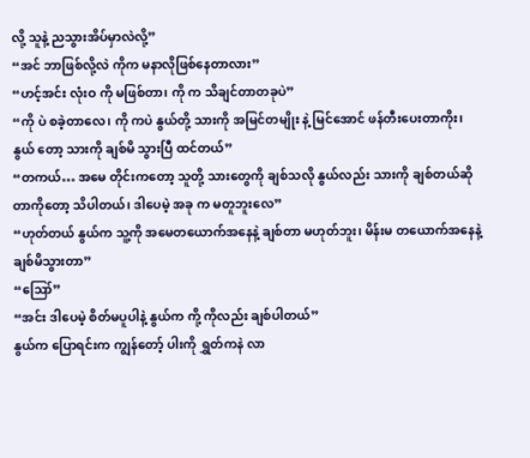လို့ သူနဲ့ ညသွားအိပ်မှာလဲလို့”
“အင် ဘာဖြစ်လို့လဲ ကိုက မနာလိုဖြစ်နေတာလား”
“ဟင့်အင်း လုံးဝ ကို မဖြစ်တာ၊ ကို က သိချင်တာတခုပဲ”
“ကို ပဲ စခဲ့တာလေ၊ ကို ကပဲ နွယ်တို့ သားကို အမြင်တမျိုး နဲ့ မြင်အောင် ဖန်တီးပေးတာကိုး၊ နွယ် တော့ သားကို ချစ်မိ သွားပြီ ထင်တယ်”
“တကယ်… အမေ တိုင်းကတော့ သူတို့ သားတွေကို ချစ်သလို နွယ်လည်း သားကို ချစ်တယ်ဆိုတာကိုတော့ သိပါတယ်၊ ဒါပေမဲ့ အခု က မတူဘူးလေ”
“ဟုတ်တယ် နွယ်က သူ့ကို အမေတယောက်အနေနဲ့ ချစ်တာ မဟုတ်ဘူး၊ မိန်းမ တယောက်အနေနဲ့ ချစ်မိသွားတာ”
“ဪ”
“အင်း ဒါပေမဲ့ စိတ်မပူပါနဲ့ နွယ်က ကို့ ကိုလည်း ချစ်ပါတယ်”
နွယ်က ပြောရင်းက ကျွန်တော့် ပါးကို ရွှတ်ကနဲ လာ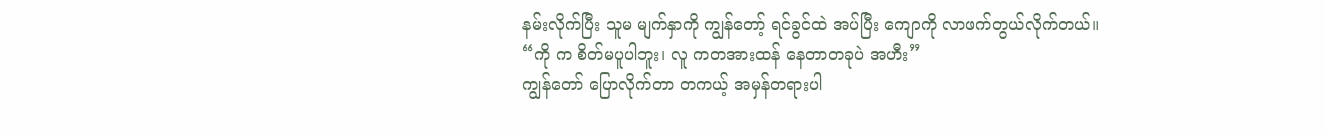နမ်းလိုက်ပြီး သူမ မျက်နှာကို ကျွန်တော့် ရင်ခွင်ထဲ အပ်ပြီး ကျောကို လာဖက်တွယ်လိုက်တယ်။
“ကို က စိတ်မပူပါဘူး၊ လူ ကတအားထန် နေတာတခုပဲ အဟီး”
ကျွန်တော် ပြောလိုက်တာ တကယ့် အမှန်တရားပါ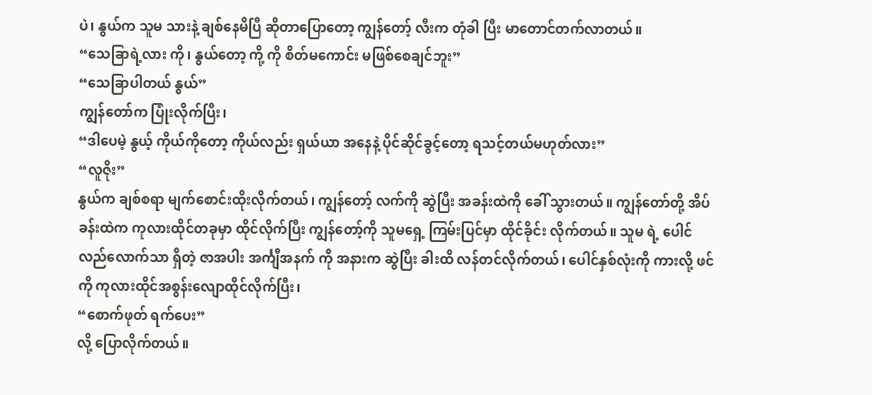ပဲ၊ နွယ်က သူမ သားနဲ့ ချစ်နေမိပြီ ဆိုတာပြောတော့ ကျွန်တော့် လီးက တုံခါ ပြီး မာတောင်တက်လာတယ်။
“သေခြာရဲ့လား ကို၊ နွယ်တော့ ကို့ ကို စိတ်မကောင်း မဖြစ်စေချင်ဘူး”
“သေခြာပါတယ် နွယ်”
ကျွန်တော်က ပြုံးလိုက်ပြီး၊
“ဒါပေမဲ့ နွယ့် ကိုယ်ကိုတော့ ကိုယ်လည်း ရှယ်ယာ အနေနဲ့ ပိုင်ဆိုင်ခွင့်တော့ ရသင့်တယ်မဟုတ်လား”
“လူဇိုး”
နွယ်က ချစ်စရာ မျက်စောင်းထိုးလိုက်တယ်၊ ကျွန်တော့် လက်ကို ဆွဲပြီး အခန်းထဲကို ခေါ် သွားတယ်။ ကျွန်တော်တို့ အိပ်ခန်းထဲက ကုလားထိုင်တခုမှာ ထိုင်လိုက်ပြီး ကျွန်တော့်ကို သူမရှေ့ ကြမ်းပြင်မှာ ထိုင်ခိုင်း လိုက်တယ်။ သူမ ရဲ့ ပေါင်လည်လောက်သာ ရှိတဲ့ ဇာအပါး အင်္ကျီအနက် ကို အနားက ဆွဲပြီး ခါးထိ လန်တင်လိုက်တယ်၊ ပေါင်နှစ်လုံးကို ကားလို့ ဖင်ကို ကုလားထိုင်အစွန်းလျောထိုင်လိုက်ပြီး၊
“စောက်ဖုတ် ရက်ပေး”
လို့ ပြောလိုက်တယ်။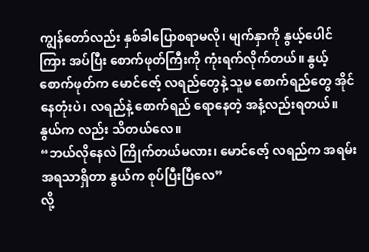ကျွန်တော်လည်း နှစ်ခါပြောစရာမလို၊ မျက်နှာကို နွယ့်ပေါင်ကြား အပ်ပြီး စောက်ဖုတ်ကြီးကို ကုံးရက်လိုက်တယ်။ နွယ့်စောက်ဖုတ်က မောင်ဇော့် လရည်တွေနဲ့ သူမ စောက်ရည်တွေ အိုင်နေတုံးပဲ၊ လရည်နဲ့ စောက်ရည် ရောနေတဲ့ အနံ့လည်းရတယ်။ နွယ်က လည်း သိတယ်လေ။
“ဘယ်လိုနေလဲ ကြိုက်တယ်မလား၊ မောင်ဇော့် လရည်က အရမ်း အရသာရှိတာ နွယ်က စုပ်ပြီးပြီလေ”
လို့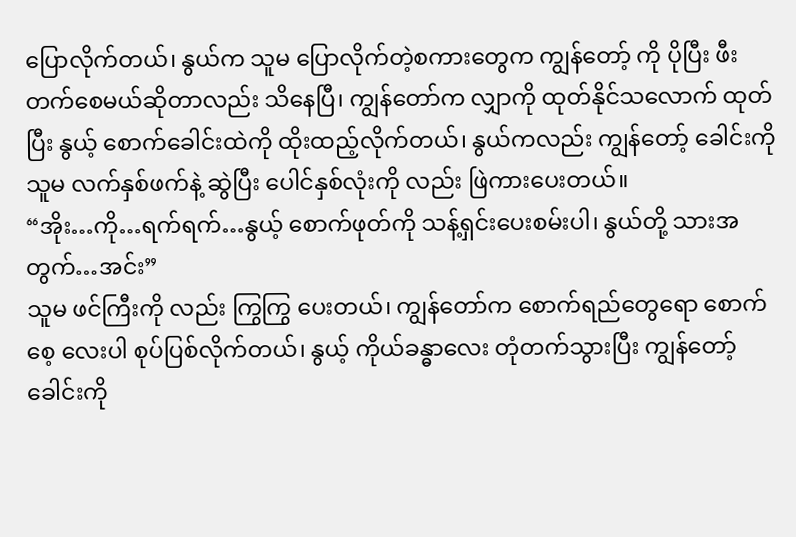ပြောလိုက်တယ်၊ နွယ်က သူမ ပြောလိုက်တဲ့စကားတွေက ကျွန်တော့် ကို ပိုပြီး ဖီးတက်စေမယ်ဆိုတာလည်း သိနေပြီ၊ ကျွန်တော်က လျှာကို ထုတ်နိုင်သလောက် ထုတ်ပြီး နွယ့် စောက်ခေါင်းထဲကို ထိုးထည့်လိုက်တယ်၊ နွယ်ကလည်း ကျွန်တော့် ခေါင်းကို သူမ လက်နှစ်ဖက်နဲ့ ဆွဲပြီး ပေါင်နှစ်လုံးကို လည်း ဖြဲကားပေးတယ်။
“အိုး…ကို…ရက်ရက်…နွယ့် စောက်ဖုတ်ကို သန့်ရှင်းပေးစမ်းပါ၊ နွယ်တို့ သားအတွက်…အင်း”
သူမ ဖင်ကြီးကို လည်း ကြွကြွ ပေးတယ်၊ ကျွန်တော်က စောက်ရည်တွေရော စောက်စေ့ လေးပါ စုပ်ပြစ်လိုက်တယ်၊ နွယ့် ကိုယ်ခန္ဓာလေး တုံတက်သွားပြီး ကျွန်တော့် ခေါင်းကို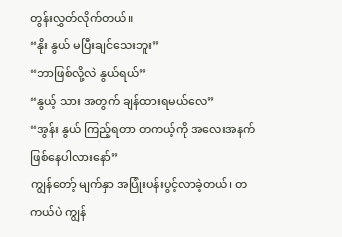တွန်းလွှတ်လိုက်တယ်။
“နိုး နွယ် မပြီးချင်သေးဘူး”
“ဘာဖြစ်လို့လဲ နွယ်ရယ်”
“နွယ့် သား အတွက် ချန်ထားရမယ်လေ”
“အွန်း နွယ် ကြည့်ရတာ တကယ့်ကို အလေးအနက် ဖြစ်နေပါလားနော်”
ကျွန်တော့် မျက်နှာ အပြုံးပန်းပွင့်လာခဲ့တယ်၊ တကယ်ပဲ ကျွန်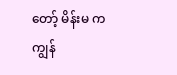တော့် မိန်းမ က ကျွန်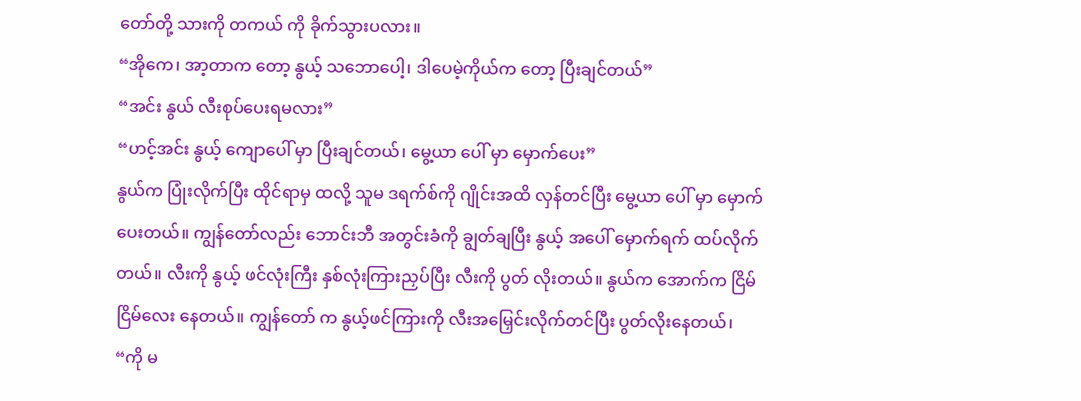တော်တို့ သားကို တကယ် ကို ခိုက်သွားပလား။
“အိုကေ၊ အာ့တာက တော့ နွယ့် သဘောပေါ့၊ ဒါပေမဲ့ကိုယ်က တော့ ပြီးချင်တယ်”
“အင်း နွယ် လီးစုပ်ပေးရမလား”
“ဟင့်အင်း နွယ့် ကျောပေါ် မှာ ပြီးချင်တယ်၊ မွေ့ယာ ပေါ် မှာ မှောက်ပေး”
နွယ်က ပြုံးလိုက်ပြီး ထိုင်ရာမှ ထလို့ သူမ ဒရက်စ်ကို ဂျိုင်းအထိ လှန်တင်ပြီး မွေ့ယာ ပေါ် မှာ မှောက်ပေးတယ်။ ကျွန်တော်လည်း ဘောင်းဘီ အတွင်းခံကို ချွတ်ချပြီး နွယ့် အပေါ် မှောက်ရက် ထပ်လိုက်တယ်။ လီးကို နွယ့် ဖင်လုံးကြီး နှစ်လုံးကြားညှပ်ပြီး လီးကို ပွတ် လိုးတယ်။ နွယ်က အောက်က ငြိမ်ငြိမ်လေး နေတယ်။ ကျွန်တော် က နွယ့်ဖင်ကြားကို လီးအမြှေင်းလိုက်တင်ပြီး ပွတ်လိုးနေတယ်၊
“ကို မ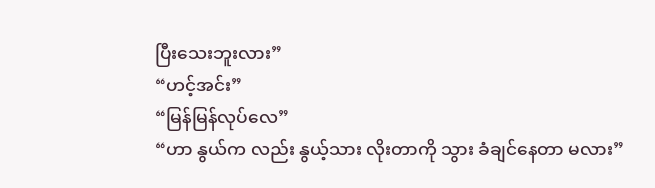ပြီးသေးဘူးလား”
“ဟင့်အင်း”
“မြန်မြန်လုပ်လေ”
“ဟာ နွယ်က လည်း နွယ့်သား လိုးတာကို သွား ခံချင်နေတာ မလား”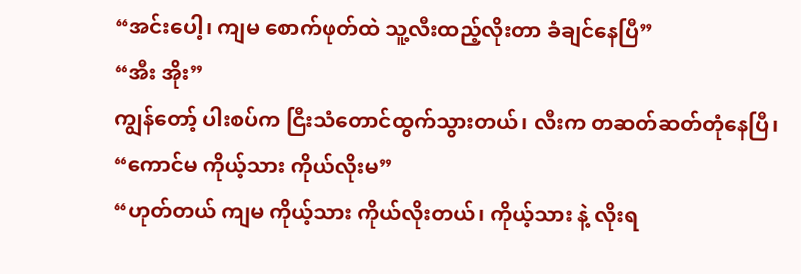“အင်းပေါ့၊ ကျမ စောက်ဖုတ်ထဲ သူ့လီးထည့်လိုးတာ ခံချင်နေပြီ”
“အီး အိုး”
ကျွန်တော့် ပါးစပ်က ငြီးသံတောင်ထွက်သွားတယ်၊ လီးက တဆတ်ဆတ်တုံနေပြီ၊
“ကောင်မ ကိုယ့်သား ကိုယ်လိုးမ”
“ဟုတ်တယ် ကျမ ကိုယ့်သား ကိုယ်လိုးတယ်၊ ကိုယ့်သား နဲ့ လိုးရ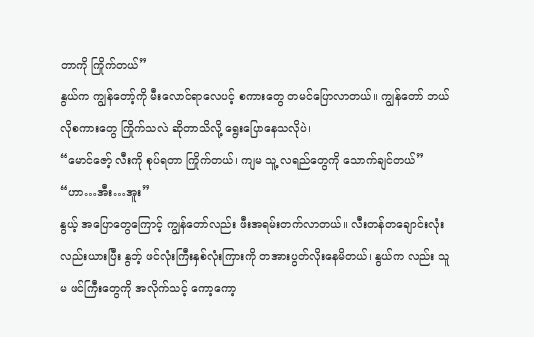တာကို ကြိုက်တယ်”
နွယ်က ကျွန်တော့်ကို မီးလောင်ရာလေပင့် စကားတွေ တမင်ပြောလာတယ်။ ကျွန်တော် ဘယ်လိုစကားတွေ ကြိုက်သလဲ ဆိုတာသိလို့ ရွေးပြောနေသလိုပဲ၊
“မောင်ဇော့် လီးကို စုပ်ရတာ ကြိုက်တယ်၊ ကျမ သူ့ လရည်တွေကို သောက်ချင်တယ်”
“ဟာ…အီး…အူး”
နွယ့် အပြောတွေကြောင့် ကျွန်တော်လည်း ဖီးအရမ်းတက်လာတယ်။ လီးတန်တချောင်းလုံးလည်းယားပြီး နွဘ့် ဖင်လုံးကြီးနှစ်လုံးကြားကို တအားပွတ်လိုးနေမိတယ်၊ နွယ်က လည်း သူမ ဖင်ကြီးတွေကို အလိုက်သင့် ကော့ကော့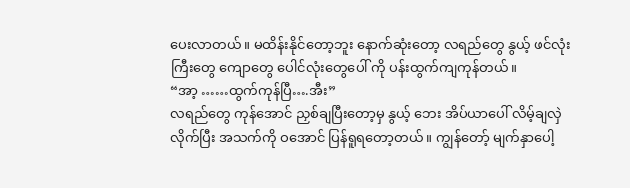ပေးလာတယ်။ မထိန်းနိုင်တော့ဘူး နောက်ဆုံးတော့ လရည်တွေ နွယ့် ဖင်လုံးကြီးတွေ ကျောတွေ ပေါင်လုံးတွေပေါ် ကို ပန်းထွက်ကျကုန်တယ်။
“အာ့ ……ထွက်ကုန်ပြီ….အီး”
လရည်တွေ ကုန်အောင် ညှစ်ချပြီးတော့မှ နွယ့် ဘေး အိပ်ယာပေါ် လိမ့်ချလှဲလိုက်ပြီး အသက်ကို ဝအောင် ပြန်ရူရတော့တယ်။ ကျွန်တော့် မျက်နှာပေါ့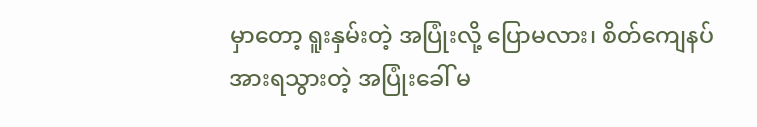မှာတော့ ရူးနှမ်းတဲ့ အပြုံးလို့ ပြောမလား၊ စိတ်ကျေနပ် အားရသွားတဲ့ အပြုံးခေါ် မ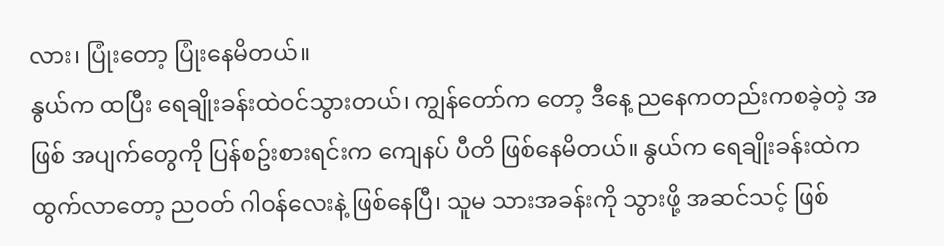လား၊ ပြုံးတော့ ပြုံးနေမိတယ်။
နွယ်က ထပြီး ရေချိုးခန်းထဲဝင်သွားတယ်၊ ကျွန်တော်က တော့ ဒီနေ့ ညနေကတည်းကစခဲ့တဲ့ အဖြစ် အပျက်တွေကို ပြန်စဥ်းစားရင်းက ကျေနပ် ပီတိ ဖြစ်နေမိတယ်။ နွယ်က ရေချိုးခန်းထဲက ထွက်လာတော့ ညဝတ် ဂါဝန်လေးနဲ့ ဖြစ်နေပြီ၊ သူမ သားအခန်းကို သွားဖို့ အဆင်သင့် ဖြစ်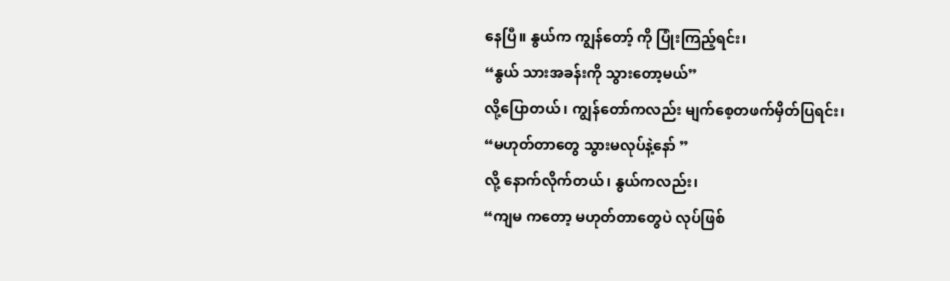နေပြီ။ နွယ်က ကျွန်တော့် ကို ပြုံးကြည့်ရင်း၊
“နွယ် သားအခန်းကို သွားတော့မယ်”
လို့ပြောတယ်၊ ကျွန်တော်ကလည်း မျက်စေ့တဖက်မှိတ်ပြရင်း၊
“မဟုတ်တာတွေ သွားမလုပ်နဲ့နော် ”
လို့ နောက်လိုက်တယ်၊ နွယ်ကလည်း၊
“ကျမ ကတော့ မဟုတ်တာတွေပဲ လုပ်ဖြစ်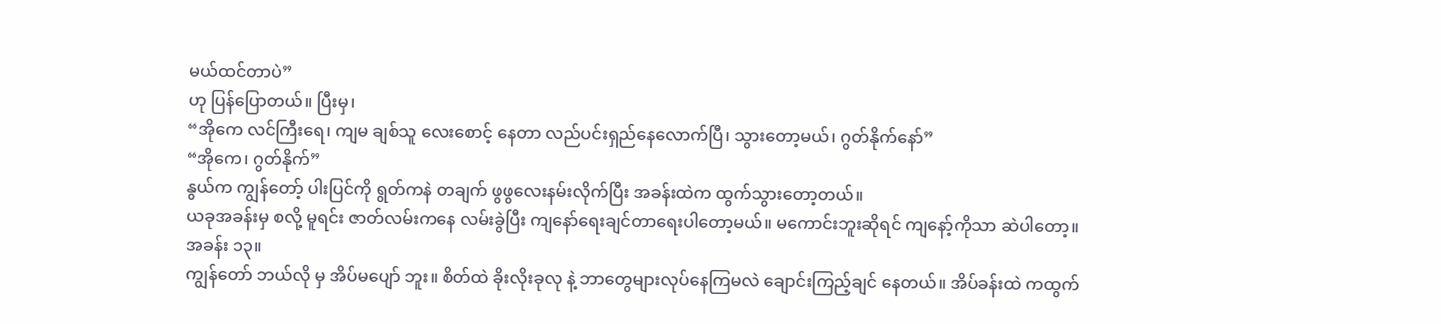မယ်ထင်တာပဲ”
ဟု ပြန်ပြောတယ်။ ပြီးမှ၊
“အိုကေ လင်ကြီးရေ၊ ကျမ ချစ်သူ လေးစောင့် နေတာ လည်ပင်းရှည်နေလောက်ပြီ၊ သွားတော့မယ်၊ ဂွတ်နိုက်နော်”
“အိုကေ၊ ဂွတ်နိုက်”
နွယ်က ကျွန်တော့် ပါးပြင်ကို ရွတ်ကနဲ တချက် ဖွဖွလေးနမ်းလိုက်ပြီး အခန်းထဲက ထွက်သွားတော့တယ်။
ယခုအခန်းမှ စလို့ မူရင်း ဇာတ်လမ်းကနေ လမ်းခွဲပြီး ကျနော်ရေးချင်တာရေးပါတော့မယ်။ မကောင်းဘူးဆိုရင် ကျနော့်ကိုသာ ဆဲပါတော့။
အခန်း ၁၃။
ကျွန်တော် ဘယ်လို မှ အိပ်မပျော် ဘူး။ စိတ်ထဲ ခိုးလိုးခုလု နဲ့ ဘာတွေများလုပ်နေကြမလဲ ချောင်းကြည့်ချင် နေတယ်။ အိပ်ခန်းထဲ ကထွက်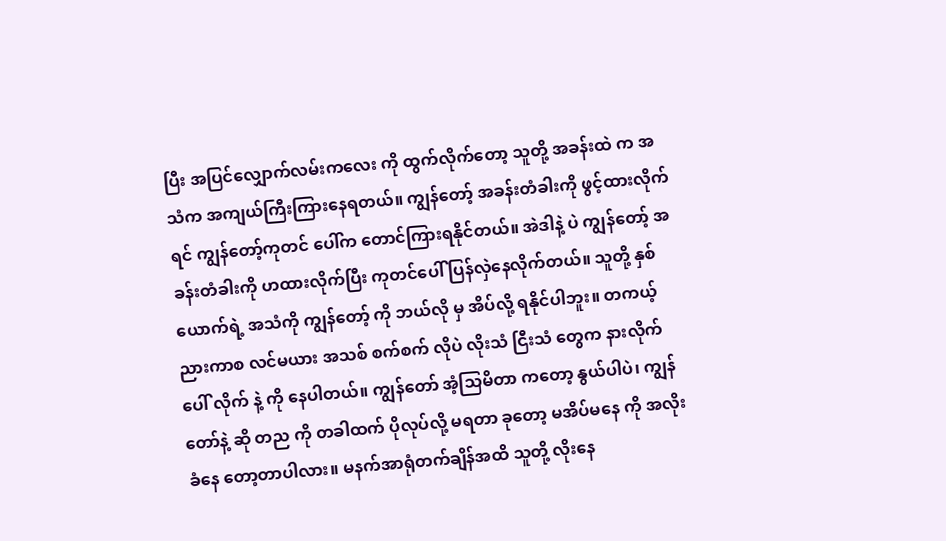ပြီး အပြင်လျှောက်လမ်းကလေး ကို ထွက်လိုက်တော့ သူတို့ အခန်းထဲ က အသံက အကျယ်ကြီးကြားနေရတယ်။ ကျွန်တော့် အခန်းတံခါးကို ဖွင့်ထားလိုက်ရင် ကျွန်တော့်ကုတင် ပေါ်က တောင်ကြားရနိုင်တယ်။ အဲဒါနဲ့ ပဲ ကျွန်တော့် အခန်းတံခါးကို ဟထားလိုက်ပြီး ကုတင်ပေါ် ပြန်လှဲနေလိုက်တယ်။ သူတို့ နှစ်ယောက်ရဲ့ အသံကို ကျွန်တော့် ကို ဘယ်လို မှ အိပ်လို့ ရနိုင်ပါဘူး။ တကယ့် ညားကာစ လင်မယား အသစ် စက်စက် လိုပဲ လိုးသံ ငြီးသံ တွေက နားလိုက် ပေါ် လိုက် နဲ့ ကို နေပါတယ်။ ကျွန်တော် အံ့သြမိတာ ကတော့ နွယ်ပါပဲ၊ ကျွန်တော်နဲ့ ဆို တည ကို တခါထက် ပိုလုပ်လို့ မရတာ ခုတော့ မအိပ်မနေ ကို အလိုးခံနေ တော့တာပါလား။ မနက်အာရုံတက်ချိန်အထိ သူတို့ လိုးနေ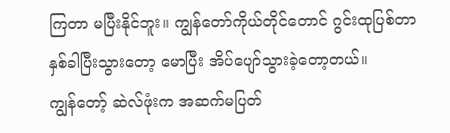ကြတာ မပြီးနိုင်ဘူး။ ကျွန်တော်ကိုယ်တိုင်တောင် ဂွင်းထုပြစ်တာ နှစ်ခါပြီးသွားတော့ မောပြီး အိပ်ပျော်သွားခဲ့တော့တယ်။
ကျွန်တော့် ဆဲလ်ဖုံးက အဆက်မပြတ်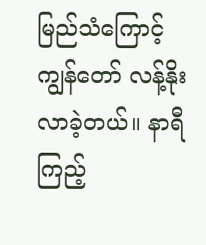မြည်သံကြောင့် ကျွန်တော် လန့်နိုးလာခဲ့တယ်။ နာရီ ကြည့်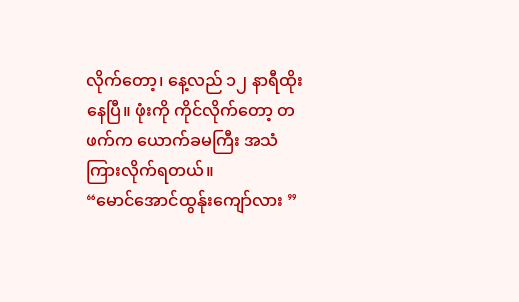လိုက်တော့၊ နေ့လည် ၁၂ နာရီထိုးနေပြီ။ ဖုံးကို ကိုင်လိုက်တော့ တဖက်က ယောက်ခမကြီး အသံကြားလိုက်ရတယ်။
“မောင်အောင်ထွန်ုးကျော်လား ”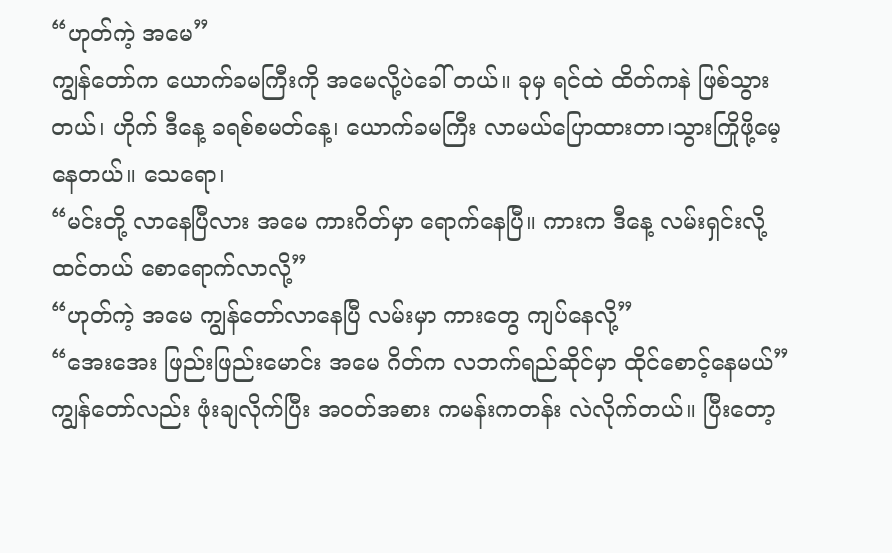“ဟုတ်ကဲ့ အမေ”
ကျွန်တော်က ယောက်ခမကြီးကို အမေလို့ပဲခေါ် တယ်။ ခုမှ ရင်ထဲ ထိတ်ကနဲ ဖြစ်သွားတယ်၊ ဟိုက် ဒီနေ့ ခရစ်စမတ်နေ့၊ ယောက်ခမကြီး လာမယ်ပြောထားတာ၊သွားကြိုဖို့မေ့နေတယ်။ သေရော၊
“မင်းတို့ လာနေပြီလား အမေ ကားဂိတ်မှာ ရောက်နေပြီ။ ကားက ဒီနေ့ လမ်းရှင်းလို့ ထင်တယ် စောရောက်လာလို့”
“ဟုတ်ကဲ့ အမေ ကျွန်တော်လာနေပြီ လမ်းမှာ ကားတွေ ကျပ်နေလို့”
“အေးအေး ဖြည်းဖြည်းမောင်း အမေ ဂိတ်က လဘက်ရည်ဆိုင်မှာ ထိုင်စောင့်နေမယ်”
ကျွန်တော်လည်း ဖုံးချလိုက်ပြီး အဝတ်အစား ကမန်းကတန်း လဲလိုက်တယ်။ ပြီးတော့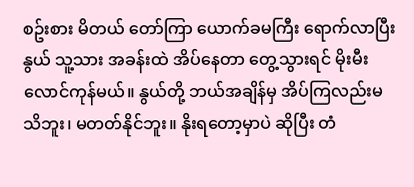စဥ်းစား မိတယ် တော်ကြာ ယောက်ခမကြီး ရောက်လာပြီး နွယ် သူ့သား အခန်းထဲ အိပ်နေတာ တွေ့သွားရင် မိုးမီးလောင်ကုန်မယ်။ နွယ်တို့ ဘယ်အချိန်မှ အိပ်ကြလည်းမသိဘူး၊ မတတ်နိုင်ဘူး။ နိုးရတော့မှာပဲ ဆိုပြီး တံ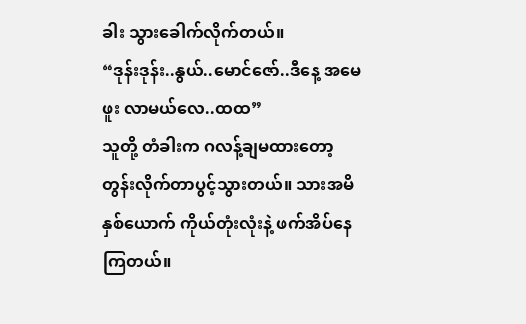ခါး သွားခေါက်လိုက်တယ်။
“ဒုန်းဒုန်း..နွယ်..မောင်ဇော်..ဒီနေ့ အမေဖူး လာမယ်လေ..ထထ”
သူတို့ တံခါးက ဂလန့်ချမထားတော့ တွန်းလိုက်တာပွင့်သွားတယ်။ သားအမိနှစ်ယောက် ကိုယ်တုံးလုံးနဲ့ ဖက်အိပ်နေကြတယ်။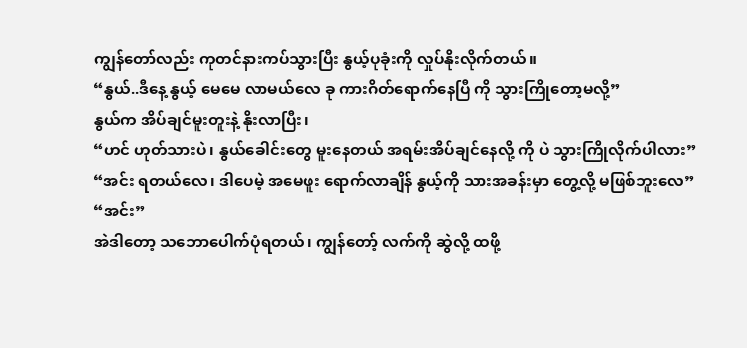ကျွန်တော်လည်း ကုတင်နားကပ်သွားပြီး နွယ့်ပုခုံးကို လှုပ်နိုးလိုက်တယ်။
“နွယ်..ဒီနေ့ နွယ့် မေမေ လာမယ်လေ ခု ကားဂိတ်ရောက်နေပြီ ကို သွားကြိုတော့မလို့”
နွယ်က အိပ်ချင်မူးတူးနဲ့ နိုးလာပြီး၊
“ဟင် ဟုတ်သားပဲ၊ နွယ်ခေါင်းတွေ မူးနေတယ် အရမ်းအိပ်ချင်နေလို့ ကို ပဲ သွားကြိုလိုက်ပါလား”
“အင်း ရတယ်လေ၊ ဒါပေမဲ့ အမေဖူး ရောက်လာချိန် နွယ့်ကို သားအခန်းမှာ တွေ့လို့ မဖြစ်ဘူးလေ”
“အင်း”
အဲဒါတော့ သဘောပေါက်ပုံရတယ်၊ ကျွန်တော့် လက်ကို ဆွဲလို့ ထဖို့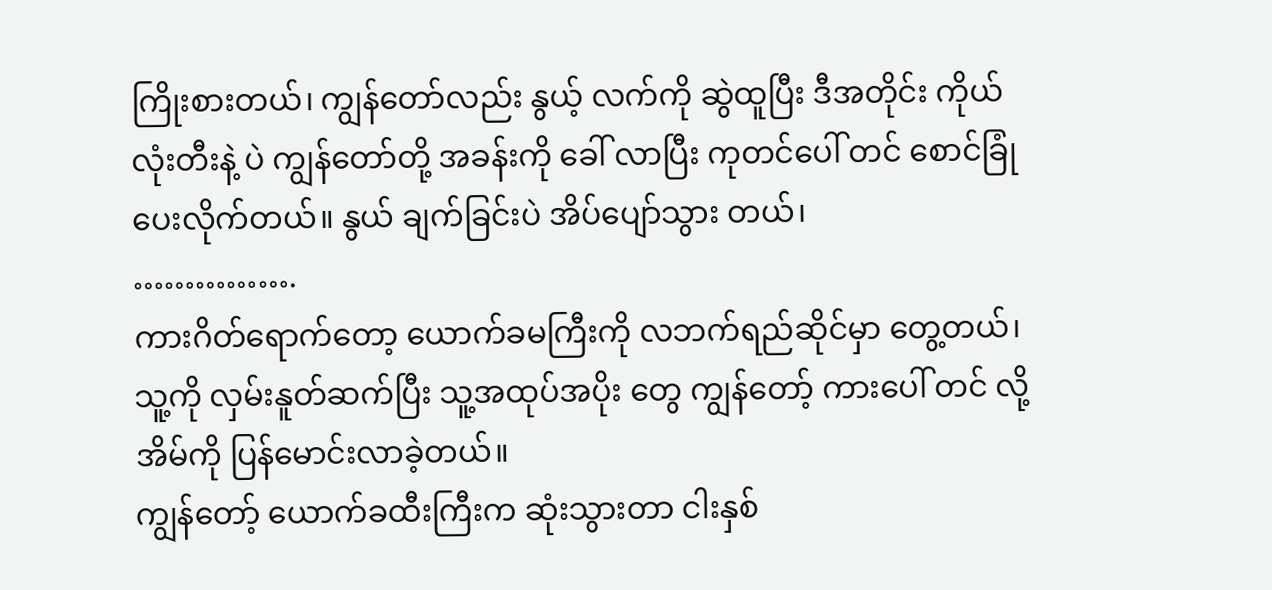ကြိုးစားတယ်၊ ကျွန်တော်လည်း နွယ့် လက်ကို ဆွဲထူပြီး ဒီအတိုင်း ကိုယ်လုံးတီးနဲ့ ပဲ ကျွန်တော်တို့ အခန်းကို ခေါ် လာပြီး ကုတင်ပေါ် တင် စောင်ခြုံပေးလိုက်တယ်။ နွယ် ချက်ခြင်းပဲ အိပ်ပျော်သွား တယ်၊
…………….
ကားဂိတ်ရောက်တော့ ယောက်ခမကြီးကို လဘက်ရည်ဆိုင်မှာ တွေ့တယ်၊ သူ့ကို လှမ်းနူတ်ဆက်ပြီး သူ့အထုပ်အပိုး တွေ ကျွန်တော့် ကားပေါ် တင် လို့ အိမ်ကို ပြန်မောင်းလာခဲ့တယ်။
ကျွန်တော့် ယောက်ခထီးကြီးက ဆုံးသွားတာ ငါးနှစ်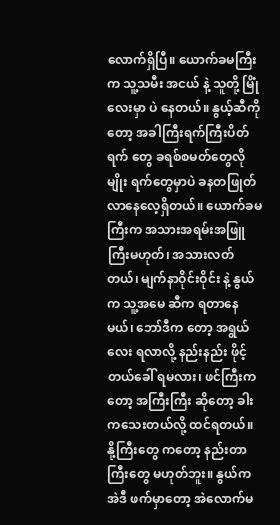လောက်ရှိပြီ။ ယောက်ခမကြီးက သူ့သမီး အငယ် နဲ့ သူတို့ မြိုံလေးမှာ ပဲ နေတယ်။ နွယ့်ဆီကိုတော့ အခါကြီးရက်ကြီးပိတ်ရက် တွေ ခရစ်စမတ်တွေလိုမျိုး ရက်တွေမှာပဲ ခနတဖြုတ်လာနေလေ့ရှိတယ်။ ယောက်ခမကြီးက အသားအရမ်းအဖြူကြီးမဟုတ်၊ အသားလတ်တယ်၊ မျက်နာဝိုင်းဝိုင်း နဲ့ နွယ်က သူ့အမေ ဆီက ရတာနေမယ်၊ ဘော်ဒီက တော့ အရွယ်လေး ရလာလို့ နည်းနည်း ဖိုင့်တယ်ခေါ် ရမလား၊ ဖင်ကြီးကတော့ အကြီးကြီး ဆိုတော့ ခါးကသေးတယ်လို့ ထင်ရတယ်။ နို့ကြီးတွေ ကတော့ နည်းတာကြီးတွေ မဟုတ်ဘူး။ နွယ်က အဲဒီ ဖက်မှာတော့ အဲလောက်မ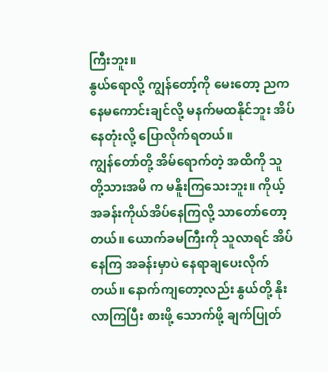ကြီးဘူး။
နွယ်ရောလို့ ကျွန်တော့်ကို မေးတော့ ညက နေမကောင်းချင်လို့ မနက်မထနိုင်ဘူး အိပ်နေတုံးလို့ ပြောလိုက်ရတယ်။
ကျွန်တော်တို့ အိမ်ရောက်တဲ့ အထိကို သူတို့သားအမိ က မနိူးကြသေးဘူး။ ကိုယ့်အခန်းကိုယ်အိပ်နေကြလို့ သာတော်တော့တယ်။ ယောက်ခမကြီးကို သူလာရင် အိပ်နေကြ အခန်းမှာပဲ နေရာချပေးလိုက်တယ်။ နောက်ကျတော့လည်း နွယ်တို့ နိုးလာကြပြီး စားဖို့ သောက်ဖို့ ချက်ပြုတ်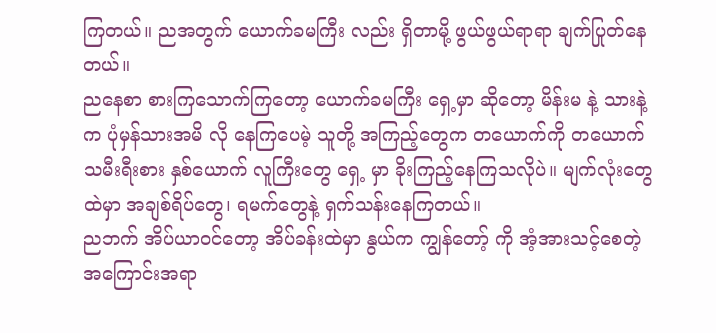ကြတယ်။ ညအတွက် ယောက်ခမကြီး လည်း ရှိတာမို့ ဖွယ်ဖွယ်ရာရာ ချက်ပြုတ်နေတယ်။
ညနေစာ စားကြသောက်ကြတော့ ယောက်ခမကြီး ရှေ့မှာ ဆိုတော့ မိန်းမ နဲ့ သားနဲ့ က ပုံမှန်သားအမိ လို နေကြပေမဲ့ သူတို့ အကြည့်တွေက တယောက်ကို တယောက် သမီးရီးစား နှစ်ယောက် လူကြီးတွေ ရှေ့ မှာ ခိုးကြည့်နေကြသလိုပဲ။ မျက်လုံးတွေ ထဲမှာ အချစ်ရိပ်တွေ၊ ရမက်တွေနဲ့ ရှက်သန်းနေကြတယ်။
ညဘက် အိပ်ယာဝင်တော့ အိပ်ခန်းထဲမှာ နွယ်က ကျွန်တော့် ကို အံ့အားသင့်စေတဲ့ အကြောင်းအရာ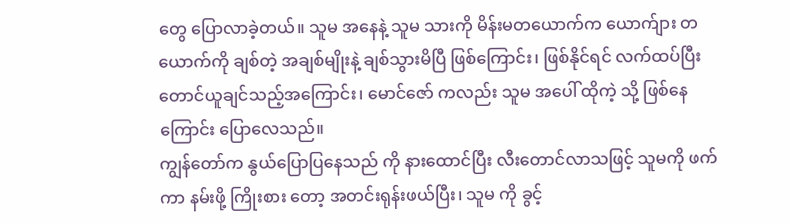တွေ ပြောလာခဲ့တယ်။ သူမ အနေနဲ့ သူမ သားကို မိန်းမတယောက်က ယောက်ျား တယောက်ကို ချစ်တဲ့ အချစ်မျိုးနဲ့ ချစ်သွားမိပြီ ဖြစ်ကြောင်း၊ ဖြစ်နိုင်ရင် လက်ထပ်ပြီး တောင်ယူချင်သည့်အကြောင်း၊ မောင်ဇော် ကလည်း သူမ အပေါ် ထိုကဲ့ သို့ ဖြစ်နေကြောင်း ပြောလေသည်။
ကျွန်တော်က နွယ်ပြောပြနေသည် ကို နားထောင်ပြီး လီးတောင်လာသဖြင့် သူမကို ဖက် ကာ နမ်းဖို့ ကြိုးစား တော့ အတင်းရုန်းဖယ်ပြီး၊ သူမ ကို ခွင့်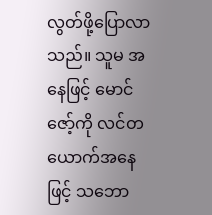လွတ်ဖို့ပြောလာသည်။ သူမ အနေဖြင့် မောင်ဇော့်ကို လင်တယောက်အနေဖြင့် သဘော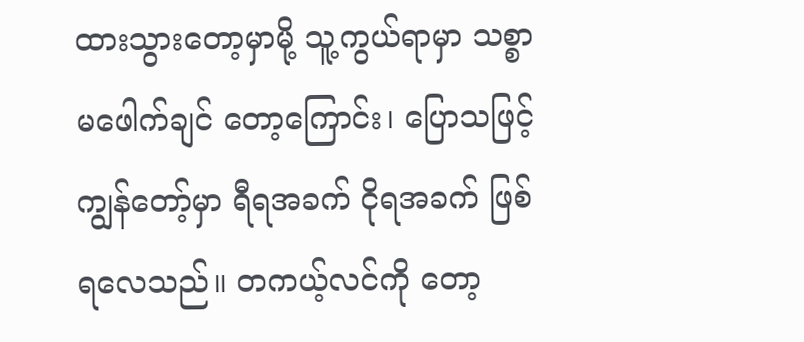ထားသွားတော့မှာမို့ သူ့ကွယ်ရာမှာ သစ္စာ မဖေါက်ချင် တော့ကြောင်း၊ ပြောသဖြင့် ကျွန်တော့်မှာ ရီရအခက် ငိုရအခက် ဖြစ်ရလေသည်။ တကယ့်လင်ကို တော့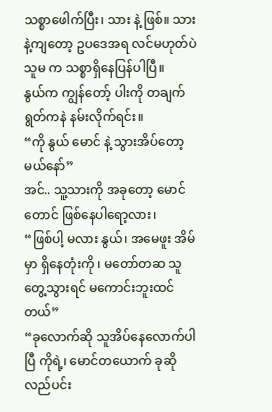သစ္စာဖေါက်ပြီး၊ သား နဲ့ ဖြစ်။ သား နဲ့ကျတော့ ဥပဒေအရ လင်မဟုတ်ပဲ သူမ က သစ္စာရှိနေပြန်ပါပြီ။
နွယ်က ကျွန်တော့် ပါးကို တချက် ရွတ်ကနဲ နမ်းလိုက်ရင်း။
“ကို နွယ် မောင် နဲ့ သွားအိပ်တော့မယ်နော်”
အင်.. သူ့သားကို အခုတော့ မောင် တောင် ဖြစ်နေပါရော့လား၊
“ဖြစ်ပါ့ မလား နွယ်၊ အမေဖူး အိမ်မှာ ရှိနေတုံးကို ၊ မတော်တဆ သူတွေ့သွားရင် မကောင်းဘူးထင်တယ်”
“ခုလောက်ဆို သူအိပ်နေလောက်ပါပြီ ကိုရဲ့၊ မောင်တယောက် ခုဆို လည်ပင်း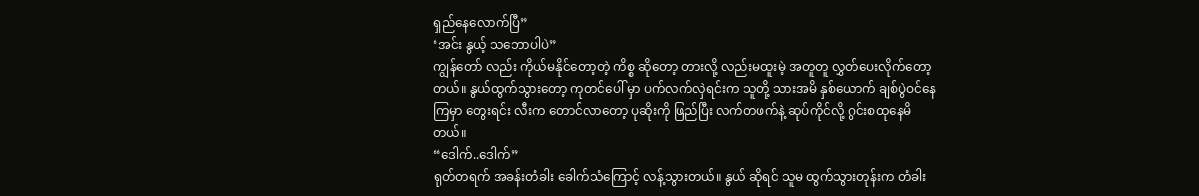ရှည်နေလောက်ပြီ”
‘အင်း နွယ့် သဘောပါပဲ”
ကျွန်တော် လည်း ကိုယ်မနိုင်တော့တဲ့ ကိစ္စ ဆိုတော့ တားလို့ လည်းမထူးမဲ့ အတူတူ လွှတ်ပေးလိုက်တော့တယ်။ နွယ်ထွက်သွားတော့ ကုတင်ပေါ် မှာ ပက်လက်လှဲရင်းက သူတို့ သားအမိ နှစ်ယောက် ချစ်ပွဲဝင်နေကြမှာ တွေးရင်း လီးက တောင်လာတော့ ပုဆိုးကို ဖြည်ပြီး လက်တဖက်နဲ့ ဆုပ်ကိုင်လို့ ဂွင်းစထုနေမိတယ်။
“ဒေါက်..ဒေါက်”
ရုတ်တရက် အခန်းတံခါး ခေါက်သံကြောင့် လန့်သွားတယ်။ နွယ် ဆိုရင် သူမ ထွက်သွားတုန်းက တံခါး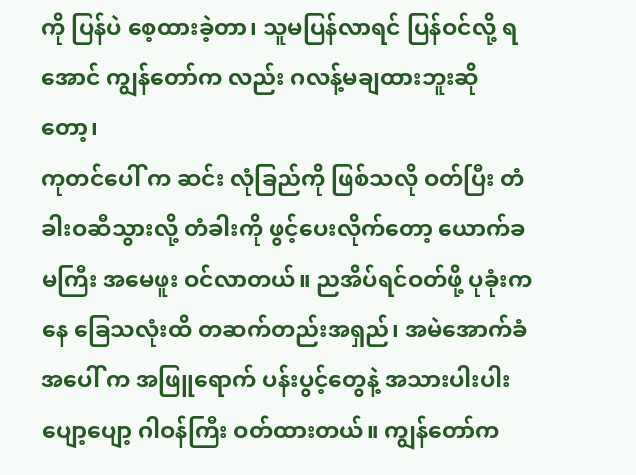ကို ပြန်ပဲ စေ့ထားခဲ့တာ၊ သူမပြန်လာရင် ပြန်ဝင်လို့ ရအောင် ကျွန်တော်က လည်း ဂလန့်မချထားဘူးဆိုတော့၊
ကုတင်ပေါ် က ဆင်း လုံခြည်ကို ဖြစ်သလို ဝတ်ပြီး တံခါးဝဆီသွားလို့ တံခါးကို ဖွင့်ပေးလိုက်တော့ ယောက်ခမကြီး အမေဖူး ဝင်လာတယ်။ ညအိပ်ရင်ဝတ်ဖို့ ပုခုံးကနေ ခြေသလုံးထိ တဆက်တည်းအရှည်၊ အမဲအောက်ခံ အပေါ် က အဖြူရောက် ပန်းပွင့်တွေနဲ့ အသားပါးပါး ပျော့ပျော့ ဂါဝန်ကြီး ဝတ်ထားတယ်။ ကျွန်တော်က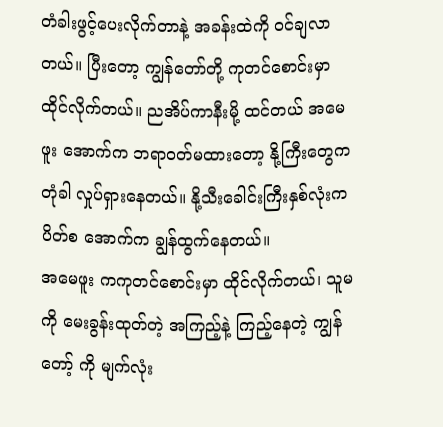တံခါးဖွင့်ပေးလိုက်တာနဲ့ အခန်းထဲကို ဝင်ချလာတယ်။ ပြီးတော့ ကျွန်တော်တို့ ကုတင်စောင်းမှာ ထိုင်လိုက်တယ်။ ညအိပ်ကာနီးမို့ ထင်တယ် အမေဖူး အောက်က ဘရာဝတ်မထားတော့ နို့ကြီးတွေက တုံခါ လှုပ်ရှားနေတယ်။ နို့သီးခေါင်းကြီးနှစ်လုံးက ပိတ်စ အောက်က ချွန်ထွက်နေတယ်။
အမေဖူး ကကုတင်စောင်းမှာ ထိုင်လိုက်တယ်၊ သူမ ကို မေးခွန်းထုတ်တဲ့ အကြည့်နဲ့ ကြည့်နေတဲ့ ကျွန်တော့် ကို မျက်လုံး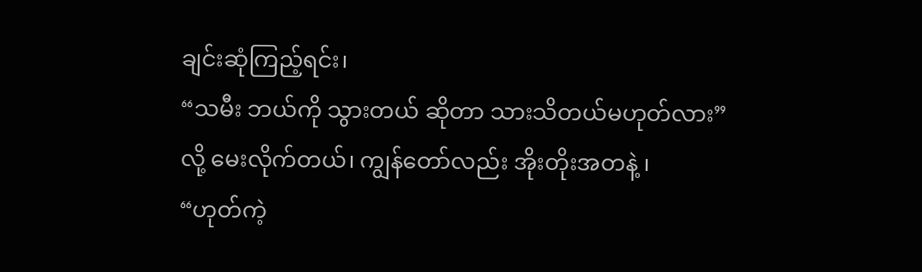ချင်းဆုံကြည့်ရင်း၊
“သမီး ဘယ်ကို သွားတယ် ဆိုတာ သားသိတယ်မဟုတ်လား”
လို့ မေးလိုက်တယ်၊ ကျွန်တော်လည်း အိုးတိုးအတနဲ့ ၊
“ဟုတ်ကဲ့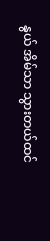နွယ် အိမ်သာ သွားတယ်ထင်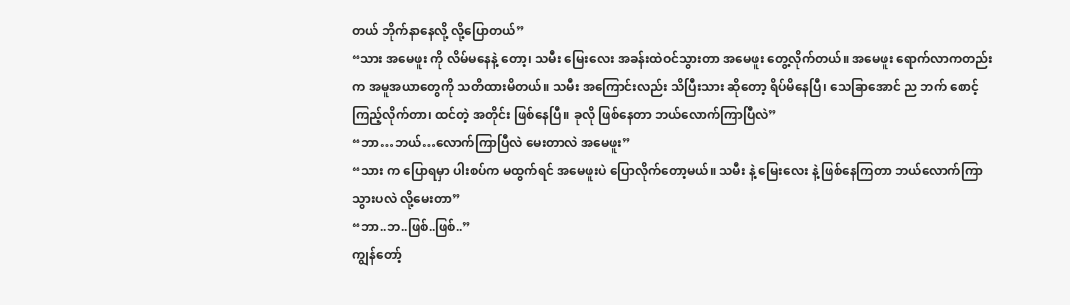တယ် ဘိုက်နာနေလို့ လို့ပြောတယ်”
“သား အမေဖူး ကို လိမ်မနေနဲ့ တော့၊ သမီး မြေးလေး အခန်းထဲဝင်သွားတာ အမေဖူး တွေ့လိုက်တယ်။ အမေဖူး ရောက်လာကတည်းက အမူအယာတွေကို သတိထားမိတယ်။ သမီး အကြောင်းလည်း သိပြီးသား ဆိုတော့ ရိပ်မိနေပြီ၊ သေခြာအောင် ည ဘက် စောင့်ကြည့်လိုက်တာ၊ ထင်တဲ့ အတိုင်း ဖြစ်နေပြီ။ ခုလို ဖြစ်နေတာ ဘယ်လောက်ကြာပြီလဲ”
“ဘာ…ဘယ်…လောက်ကြာပြီလဲ မေးတာလဲ အမေဖူး”
“သား က ပြောရမှာ ပါးစပ်က မထွက်ရင် အမေဖူးပဲ ပြောလိုက်တော့မယ်။ သမီး နဲ့ မြေးလေး နဲ့ ဖြစ်နေကြတာ ဘယ်လောက်ကြာသွားပလဲ လို့မေးတာ”
“ဘာ..ဘ..ဖြစ်..ဖြစ်..”
ကျွန်တော့်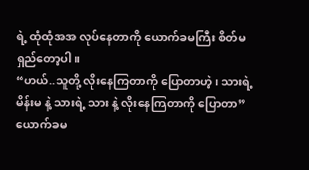ရဲ့ ထုံထုံအအ လုပ်နေတာကို ယောက်ခမကြီး စိတ်မရှည်တော့ပါ။
“ဟယ်..သူတို့ လိုးနေကြတာကို ပြောတာဟဲ့၊ သားရဲ့ မိန်းမ နဲ့ သားရဲ့ သား နဲ့ လိုးနေကြတာကို ပြောတာ”
ယောက်ခမ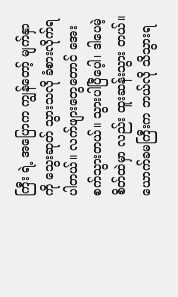ကြီး ရဲ့ အပြောက ကျွန်တော့် မျက်နှာကို သွေးဆုတ် သွားသလို ခံစားလိုက်ရပါတယ်။ လက်ဖျားတွေတောင် အေးစက်သွားတယ်။ သွားပါပြီပေ့ါ၊ ဒါပေမဲ့ စိတ်ထဲမှာ လည်း ထူးဆန်းသွား တယ်။ ယောက်ခမကြီးက ဘယ်လို သိသွားရ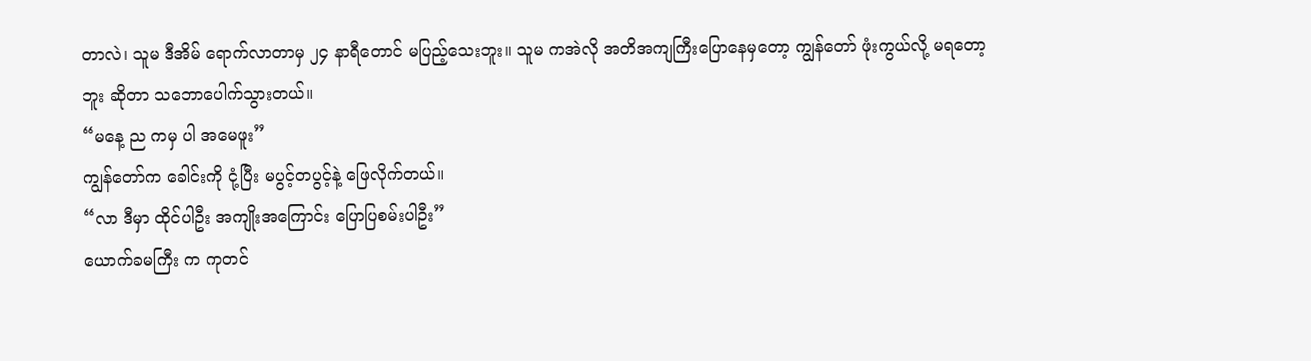တာလဲ၊ သူမ ဒီအိမ် ရောက်လာတာမှ ၂၄ နာရီတောင် မပြည့်သေးဘူး။ သူမ ကအဲလို အတိအကျကြီးပြောနေမှတော့ ကျွန်တော် ဖုံးကွယ်လို့ မရတော့ဘူး ဆိုတာ သဘောပေါက်သွားတယ်။
“မနေ့ ည ကမှ ပါ အမေဖူး”
ကျွန်တော်က ခေါင်းကို ငုံ့ပြီး မပွင့်တပွင့်နဲ့ ဖြေလိုက်တယ်။
“လာ ဒီမှာ ထိုင်ပါဦး အကျိုးအကြောင်း ပြောပြစမ်းပါဦး”
ယောက်ခမကြီး က ကုတင်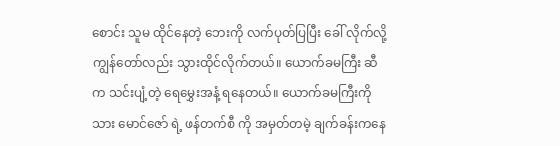စောင်း သူမ ထိုင်နေတဲ့ ဘေးကို လက်ပုတ်ပြပြီး ခေါ် လိုက်လို့ ကျွန်တော်လည်း သွားထိုင်လိုက်တယ်။ ယောက်ခမကြီး ဆီက သင်းပျံ့တဲ့ ရေမွှေးအနံ့ ရနေတယ်။ ယောက်ခမကြီးကို သား မောင်ဇော် ရဲ့ ဖန်တက်စီ ကို အမှတ်တမဲ့ ချက်ခန်းကနေ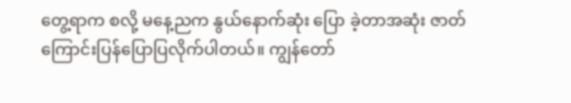တွေ့ရာက စလို့ မနေ့ညက နွယ်နောက်ဆုံး ပြော ခဲ့တာအဆုံး ဇာတ်ကြောင်းပြန်ပြောပြလိုက်ပါတယ်။ ကျွန်တော်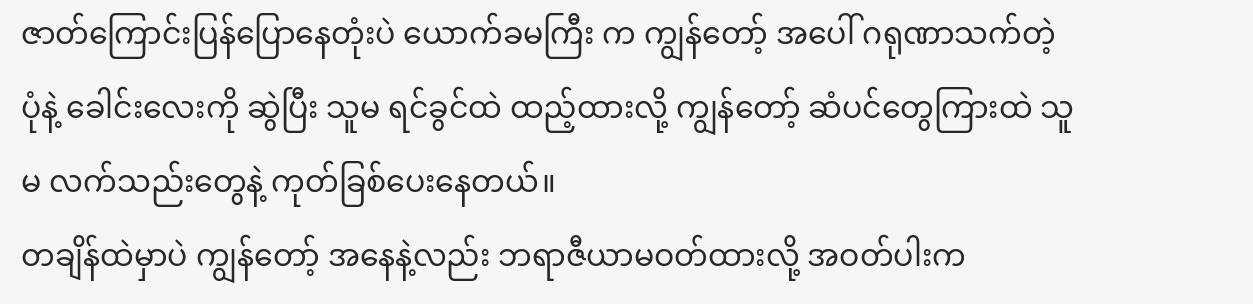ဇာတ်ကြောင်းပြန်ပြောနေတုံးပဲ ယောက်ခမကြီး က ကျွန်တော့် အပေါ် ဂရုဏာသက်တဲ့ ပုံနဲ့ ခေါင်းလေးကို ဆွဲပြီး သူမ ရင်ခွင်ထဲ ထည့်ထားလို့ ကျွန်တော့် ဆံပင်တွေကြားထဲ သူမ လက်သည်းတွေနဲ့ ကုတ်ခြစ်ပေးနေတယ်။
တချိန်ထဲမှာပဲ ကျွန်တော့် အနေနဲ့လည်း ဘရာဇီယာမဝတ်ထားလို့ အဝတ်ပါးက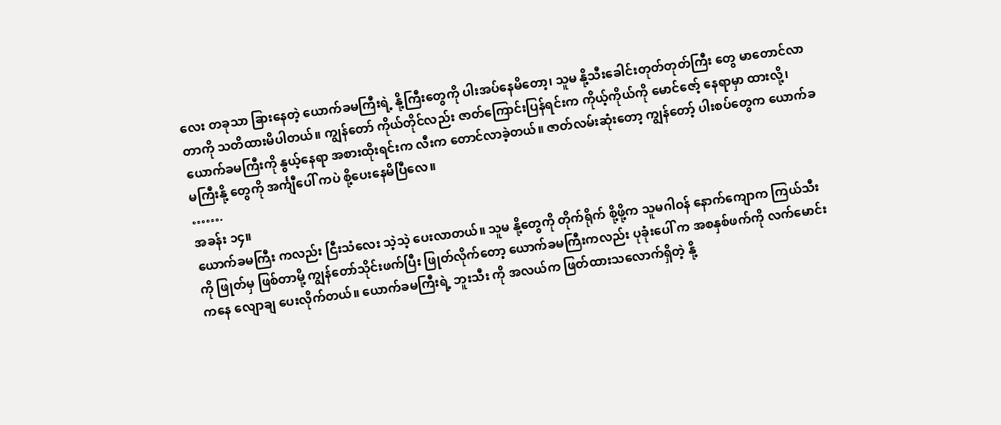လေး တခုသာ ခြားနေတဲ့ ယောက်ခမကြီးရဲ့ နို့ကြီးတွေကို ပါးအပ်နေမိတော့၊ သူမ နို့သီးခေါင်းတုတ်တုတ်ကြီး တွေ မာတောင်လာတာကို သတိထားမိပါတယ်။ ကျွန်တော် ကိုယ်တိုင်လည်း ဇာတ်ကြောင်းပြန်ရင်းက ကိုယ့်ကိုယ်ကို မောင်ဇော့် နေရာမှာ ထားလို့၊ ယောက်ခမကြီးကို နွယ့်နေရာ အစားထိုးရင်းက လီးက တောင်လာခဲ့တယ်။ ဇာတ်လမ်းဆုံးတော့ ကျွန်တော့် ပါးစပ်တွေက ယောက်ခမကြီးနို့ တွေကို အင်္ကျီပေါ် ကပဲ စို့ပေးနေမိပြီလေ။
…….
အခန်း ၁၄။
ယောက်ခမကြီး ကလည်း ငြီးသံလေး သဲ့သဲ့ ပေးလာတယ်။ သူမ နို့တွေကို တိုက်ရိုက် စို့ဖို့က သူမဂါဝန် နောက်ကျောက ကြယ်သီးကို ဖြုတ်မှ ဖြစ်တာမို့ ကျွန်တော်သိုင်းဖက်ပြီး ဖြုတ်လိုက်တော့ ယောက်ခမကြီးကလည်း ပုခုံးပေါ် က အစနှစ်ဖက်ကို လက်မောင်းကနေ လျောချ ပေးလိုက်တယ်။ ယောက်ခမကြီးရဲ့ ဘူးသီး ကို အလယ်က ဖြတ်ထားသလောက်ရှိတဲ့ နို့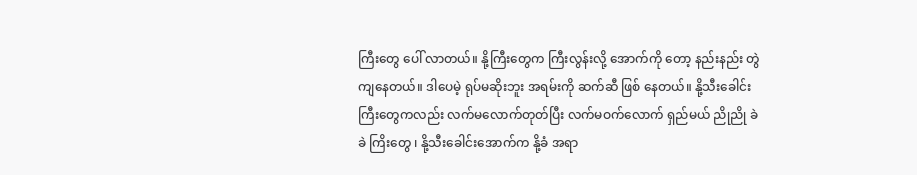ကြီးတွေ ပေါ် လာတယ်။ နို့ကြီးတွေက ကြီးလွန်းလို့ အောက်ကို တော့ နည်းနည်း တွဲကျနေတယ်။ ဒါပေမဲ့ ရုပ်မဆိုးဘူး အရမ်းကို ဆက်ဆီ ဖြစ် နေတယ်။ နို့သီးခေါင်းကြီးတွေကလည်း လက်မလောက်တုတ်ပြီး လက်မဝက်လောက် ရှည်မယ် ညိုညို ခဲခဲ ကြိးတွေ ၊ နို့သီးခေါင်းအောက်က နို့ခံ အရာ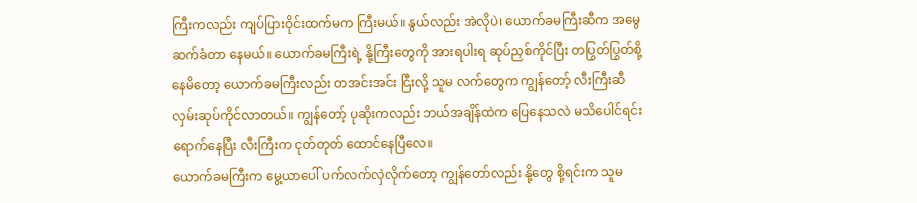ကြီးကလည်း ကျပ်ပြားဝိုင်းထက်မက ကြီးမယ်။ နွယ်လည်း အဲလိုပဲ၊ ယောက်ခမကြီးဆီက အမွေဆက်ခံတာ နေမယ်။ ယောက်ခမကြီးရဲ့ နို့ကြီးတွေကို အားရပါးရ ဆုပ်ညှစ်ကိုင်ပြီး တပြွတ်ပြွတ်စို့နေမိတော့ ယောက်ခမကြီးလည်း တအင်းအင်း ငြီးလို့ သူမ လက်တွေက ကျွန်တော့် လီးကြီးဆီ လှမ်းဆုပ်ကိုင်လာတယ်။ ကျွန်တော့် ပုဆိုးကလည်း ဘယ်အချိန်ထဲက ပြေနေသလဲ မသိပေါင်ရင်း ရောက်နေပြီး လီးကြီးက ငုတ်တုတ် ထောင်နေပြီလေ။
ယောက်ခမကြီးက မွေ့ယာပေါ် ပက်လက်လှဲလိုက်တော့ ကျွန်တော်လည်း နို့တွေ စို့ရင်းက သူမ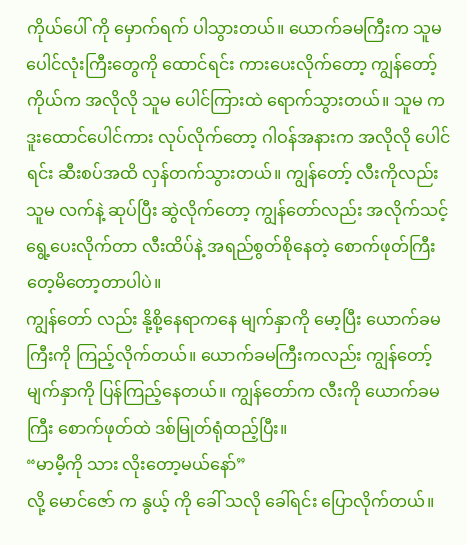ကိုယ်ပေါ် ကို မှောက်ရက် ပါသွားတယ်။ ယောက်ခမကြီးက သူမ ပေါင်လုံးကြီးတွေကို ထောင်ရင်း ကားပေးလိုက်တော့ ကျွန်တော့် ကိုယ်က အလိုလို သူမ ပေါင်ကြားထဲ ရောက်သွားတယ်။ သူမ က ဒူးထောင်ပေါင်ကား လုပ်လိုက်တော့ ဂါဝန်အနားက အလိုလို ပေါင်ရင်း ဆီးစပ်အထိ လှန်တက်သွားတယ်။ ကျွန်တော့် လီးကိုလည်း သူမ လက်နဲ့ ဆုပ်ပြီး ဆွဲလိုက်တော့ ကျွန်တော်လည်း အလိုက်သင့် ရွေ့ပေးလိုက်တာ လီးထိပ်နဲ့ အရည်စွတ်စိုနေတဲ့ စောက်ဖုတ်ကြီး တေ့မိတော့တာပါပဲ။
ကျွန်တော် လည်း နို့စို့နေရာကနေ မျက်နှာကို မော့ပြီး ယောက်ခမကြီးကို ကြည့်လိုက်တယ်။ ယောက်ခမကြီးကလည်း ကျွန်တော့် မျက်နှာကို ပြန်ကြည့်နေတယ်။ ကျွန်တော်က လီးကို ယောက်ခမကြီး စောက်ဖုတ်ထဲ ဒစ်မြုတ်ရုံထည့်ပြီး။
“မာမီ့ကို သား လိုးတော့မယ်နော်”
လို့ မောင်ဇော် က နွယ့် ကို ခေါ် သလို ခေါ်ရင်း ပြောလိုက်တယ်။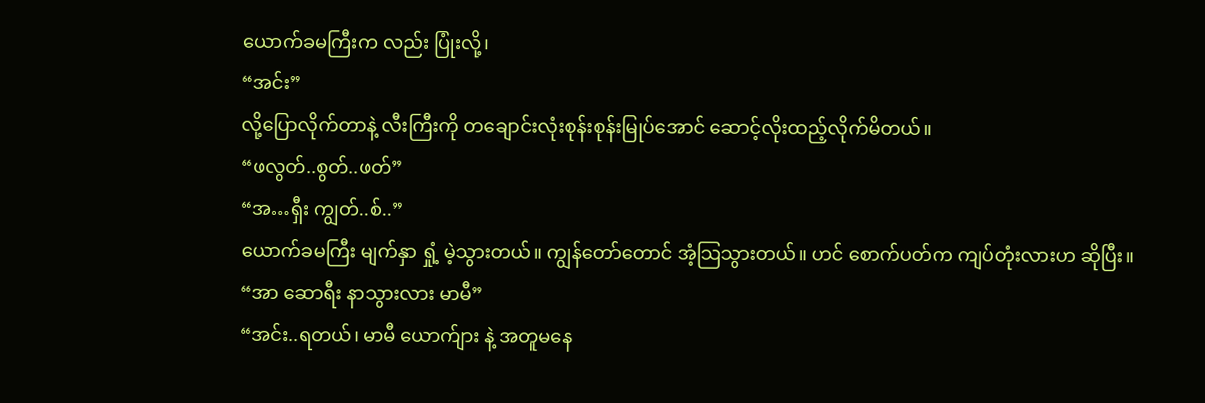ယောက်ခမကြီးက လည်း ပြုံးလို့၊
“အင်း”
လို့ပြောလိုက်တာနဲ့ လီးကြီးကို တချောင်းလုံးစုန်းစုန်းမြုပ်အောင် ဆောင့်လိုးထည့်လိုက်မိတယ်။
“ဖလွတ်..စွတ်..ဖတ်”
“အ…ရှီး ကျွတ်..စ်..”
ယောက်ခမကြီး မျက်နှာ ရှုံ့ မဲ့သွားတယ်။ ကျွန်တော်တောင် အံ့သြသွားတယ်။ ဟင် စောက်ပတ်က ကျပ်တုံးလားဟ ဆိုပြီး။
“အာ ဆောရီး နာသွားလား မာမီ”
“အင်း..ရတယ်၊ မာမီ ယောက်ျား နဲ့ အတူမနေ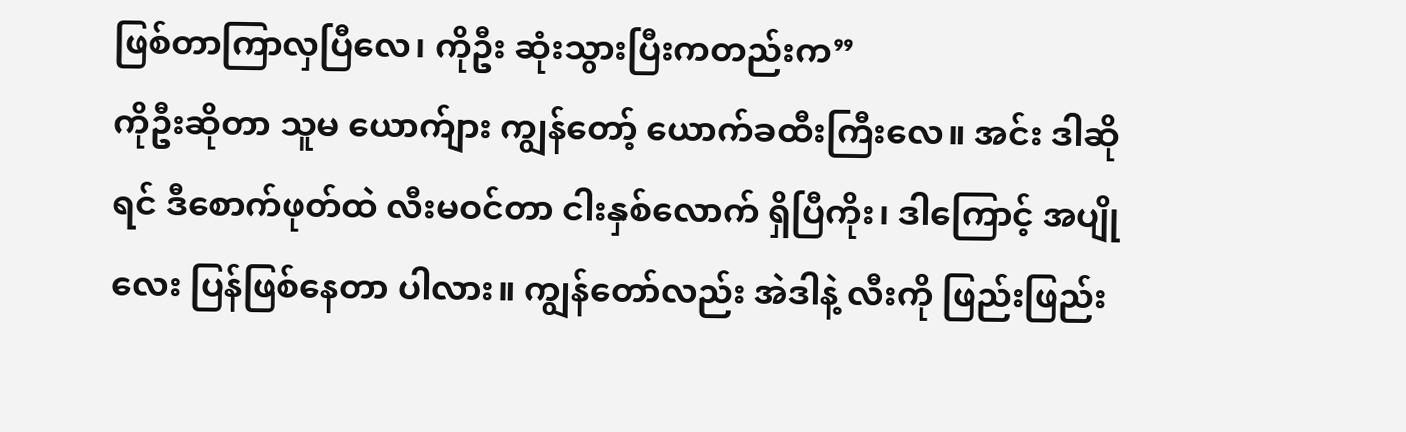ဖြစ်တာကြာလှပြီလေ၊ ကိုဦး ဆုံးသွားပြီးကတည်းက”
ကိုဦးဆိုတာ သူမ ယောက်ျား ကျွန်တော့် ယောက်ခထီးကြီးလေ။ အင်း ဒါဆိုရင် ဒီစောက်ဖုတ်ထဲ လီးမဝင်တာ ငါးနှစ်လောက် ရှိပြီကိုး၊ ဒါကြောင့် အပျိုလေး ပြန်ဖြစ်နေတာ ပါလား။ ကျွန်တော်လည်း အဲဒါနဲ့ လီးကို ဖြည်းဖြည်း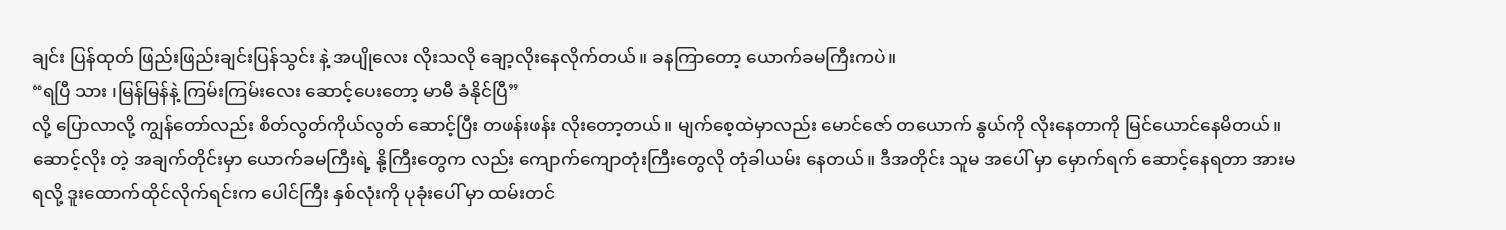ချင်း ပြန်ထုတ် ဖြည်းဖြည်းချင်းပြန်သွင်း နဲ့ အပျိုလေး လိုးသလို ချော့လိုးနေလိုက်တယ်။ ခနကြာတော့ ယောက်ခမကြီးကပဲ။
“ရပြီ သား ၊မြန်မြန်နဲ့ ကြမ်းကြမ်းလေး ဆောင့်ပေးတော့ မာမီ ခံနိုင်ပြီ”
လို့ ပြောလာလို့ ကျွန်တော်လည်း စိတ်လွတ်ကိုယ်လွတ် ဆောင့်ပြီး တဖန်းဖန်း လိုးတော့တယ်။ မျက်စေ့ထဲမှာလည်း မောင်ဇော် တယောက် နွယ်ကို လိုးနေတာကို မြင်ယောင်နေမိတယ်။ ဆောင့်လိုး တဲ့ အချက်တိုင်းမှာ ယောက်ခမကြီးရဲ့ နို့ကြီးတွေက လည်း ကျောက်ကျောတုံးကြီးတွေလို တုံခါယမ်း နေတယ်။ ဒီအတိုင်း သူမ အပေါ် မှာ မှောက်ရက် ဆောင့်နေရတာ အားမရလို့ ဒူးထောက်ထိုင်လိုက်ရင်းက ပေါင်ကြီး နှစ်လုံးကို ပုခုံးပေါ် မှာ ထမ်းတင်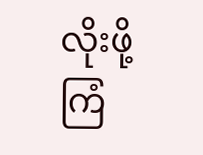လိုးဖို့ကြံ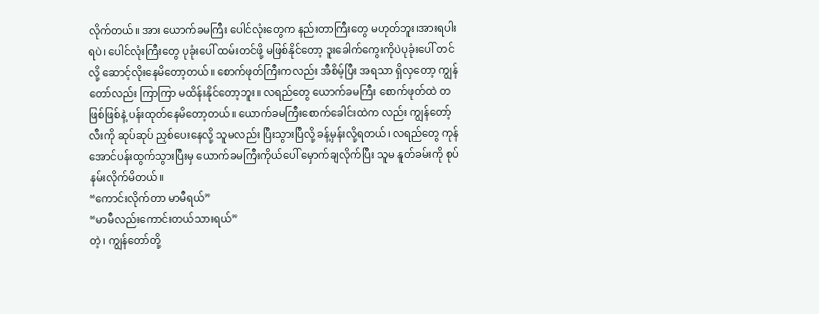လိုက်တယ်။ အား ယောက်ခမကြီး ပေါင်လုံးတွေက နည်းတာကြီးတွေ မဟုတ်ဘူး၊အားရပါးရပဲ၊ ပေါင်လုံးကြီးတွေ ပုခုံးပေါ် ထမ်းတင်ဖို့ မဖြစ်နိုင်တော့ ဒူးခေါက်ကွေးကိုပဲပုခုံးပေါ် တင်လို့ ဆောင့်လိုးနေမိတော့တယ်။ စောက်ဖုတ်ကြီးကလည်း အီစိမ့်ပြီး အရသာ ရှိလှတော့ ကျွန်တော်လည်း ကြာကြာ မထိန်းနိုင်တော့ဘူး။ လရည်တွေ ယောက်ခမကြီး စောက်ဖုတ်ထဲ တဖြစ်ဖြစ်နဲ့ ပန်းထုတ်နေမိတော့တယ်။ ယောက်ခမကြီးစောက်ခေါင်းထဲက လည်း ကျွန်တော့် လီးကို ဆုပ်ဆုပ် ညှစ်ပေးနေလို့ သူမလည်း ပြီးသွားပြီလို့ ခန့်မှန်းလို့ရတယ်၊ လရည်တွေ ကုန်အောင်ပန်းထွက်သွားပြီးမှ ယောက်ခမကြီးကိုယ်ပေါ် မှောက်ချလိုက်ပြီး သူမ နူတ်ခမ်းကို စုပ်နမ်းလိုက်မိတယ်။
“ကောင်းလိုက်တာ မာမီရယ်”
“မာမီလည်းကောင်းတယ်သားရယ်”
တဲ့၊ ကျွန်တော်တို့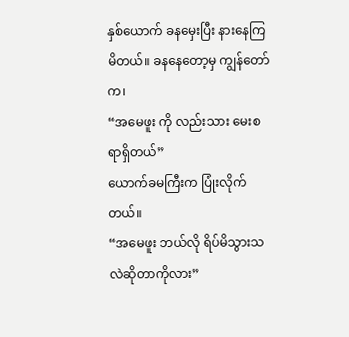နှစ်ယောက် ခနမှေးပြီး နားနေကြမိတယ်။ ခနနေတော့မှ ကျွန်တော်က၊
“အမေဖူး ကို လည်းသား မေးစရာရှိတယ်”
ယောက်ခမကြီးက ပြုံးလိုက်တယ်။
“အမေဖူး ဘယ်လို ရိပ်မိသွားသလဲဆိုတာကိုလား”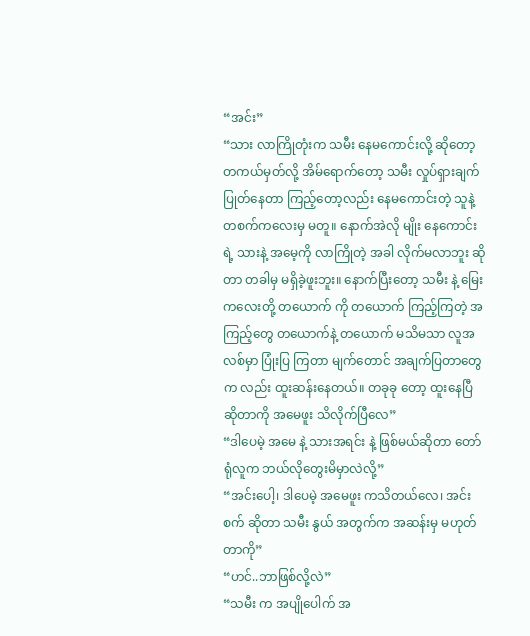“အင်း”
“သား လာကြိုတုံးက သမီး နေမကောင်းလို့ ဆိုတော့ တကယ်မှတ်လို့ အိမ်ရောက်တော့ သမီး လှုပ်ရှားချက်ပြုတ်နေတာ ကြည့်တော့လည်း နေမကောင်းတဲ့ သူနဲ့ တစက်ကလေးမှ မတူ။ နောက်အဲလို မျိုး နေကောင်းရဲ့ သားနဲ့ အမေ့ကို လာကြိုတဲ့ အခါ လိုက်မလာဘူး ဆိုတာ တခါမှ မရှိခဲ့ဖူးဘူး။ နောက်ပြီးတော့ သမီး နဲ့ မြေးကလေးတို့ တယောက် ကို တယောက် ကြည့်ကြတဲ့ အကြည့်တွေ တယောက်နဲ့ တယောက် မသိမသာ လူအလစ်မှာ ပြုံးပြ ကြတာ မျက်တောင် အချက်ပြတာတွေက လည်း ထူးဆန်းနေတယ်။ တခုခု တော့ ထူးနေပြီ ဆိုတာကို အမေဖူး သိလိုက်ပြီလေ”
“ဒါပေမဲ့ အမေ နဲ့ သားအရင်း နဲ့ ဖြစ်မယ်ဆိုတာ တော်ရုံလူက ဘယ်လိုတွေးမိမှာလဲလို့”
“အင်းပေါ့၊ ဒါပေမဲ့ အမေဖူး ကသိတယ်လေ၊ အင်းစက် ဆိုတာ သမီး နွယ် အတွက်က အဆန်းမှ မဟုတ်တာကို”
“ဟင်..ဘာဖြစ်လို့လဲ”
“သမီး က အပျိုပေါက် အ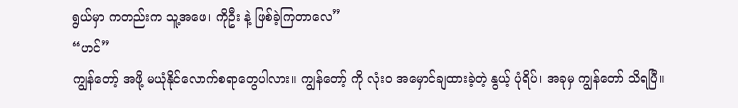ရွယ်မှာ ကတည်းက သူ့အဖေ၊ ကိုဦး နဲ့ ဖြစ်ခဲ့ကြတာလေ”
“ဟင်”
ကျွန်တော့် အဖို့ မယုံနိုင်လောက်စရာတွေပါလား။ ကျွန်တော့် ကို လုံးဝ အမှောင်ချထားခဲ့တဲ့ နွယ့် ပုံရိပ်၊ အခုမှ ကျွန်တော် သိရပြီ။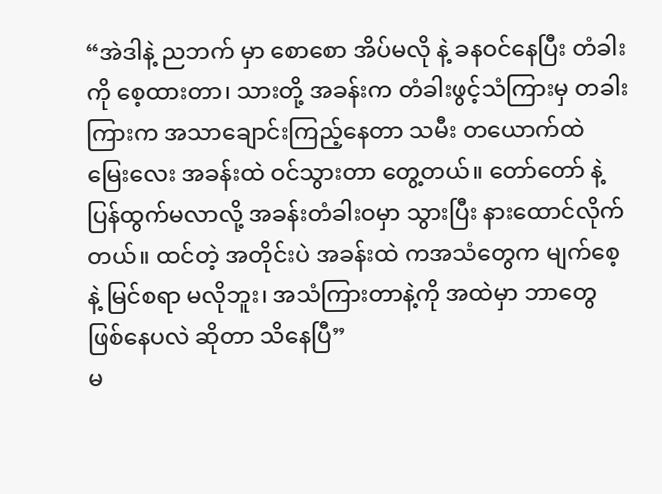“အဲဒါနဲ့ ညဘက် မှာ စောစော အိပ်မလို နဲ့ ခနဝင်နေပြီး တံခါးကို စေ့ထားတာ၊ သားတို့ အခန်းက တံခါးဖွင့်သံကြားမှ တခါးကြားက အသာချောင်းကြည့်နေတာ သမီး တယောက်ထဲ မြေးလေး အခန်းထဲ ဝင်သွားတာ တွေ့တယ်။ တော်တော် နဲ့ ပြန်ထွက်မလာလို့ အခန်းတံခါးဝမှာ သွားပြီး နားထောင်လိုက်တယ်။ ထင်တဲ့ အတိုင်းပဲ အခန်းထဲ ကအသံတွေက မျက်စေ့ နဲ့ မြင်စရာ မလိုဘူး၊ အသံကြားတာနဲ့ကို အထဲမှာ ဘာတွေ ဖြစ်နေပလဲ ဆိုတာ သိနေပြီ”
မ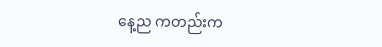နေ့ည ကတည်းက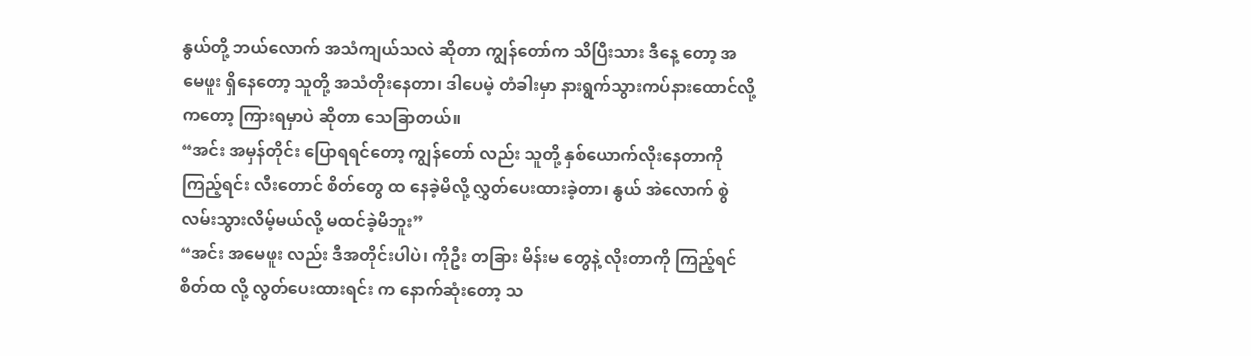နွယ်တို့ ဘယ်လောက် အသံကျယ်သလဲ ဆိုတာ ကျွန်တော်က သိပြီးသား ဒီနေ့ တော့ အမေဖူး ရှိနေတော့ သူတို့ အသံတိုးနေတာ၊ ဒါပေမဲ့ တံခါးမှာ နားရွက်သွားကပ်နားထောင်လို့ကတော့ ကြားရမှာပဲ ဆိုတာ သေခြာတယ်။
“အင်း အမှန်တိုင်း ပြောရရင်တော့ ကျွန်တော် လည်း သူတို့ နှစ်ယောက်လိုးနေတာကို ကြည့်ရင်း လီးတောင် စိတ်တွေ ထ နေခဲ့မိလို့ လွှတ်ပေးထားခဲ့တာ၊ နွယ် အဲလောက် စွဲလမ်းသွားလိမ့်မယ်လို့ မထင်ခဲ့မိဘူး”
“အင်း အမေဖူး လည်း ဒီအတိုင်းပါပဲ၊ ကိုဦး တခြား မိန်းမ တွေနဲ့ လိုးတာကို ကြည့်ရင် စိတ်ထ လို့ လွတ်ပေးထားရင်း က နောက်ဆုံးတော့ သ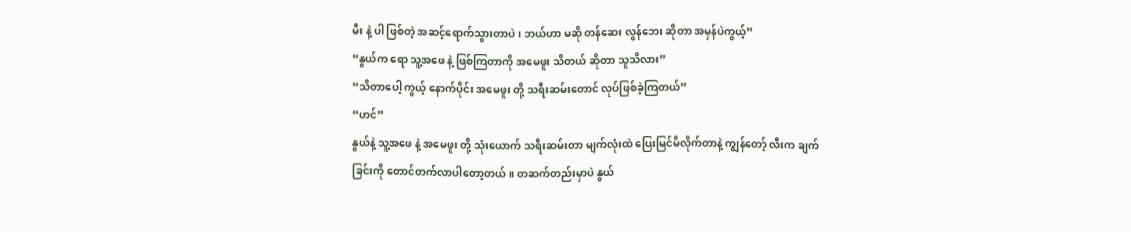မီး နဲ့ ပါ ဖြစ်တဲ့ အဆင့်ရောက်သွားတာပဲ၊ ဘယ်ဟာ မဆို တန်ဆေး လွန်ဘေး ဆိုတာ အမှန်ပဲကွယ့်”
“နွယ်က ရော သူ့အဖေ နဲ့ ဖြစ်ကြတာကို အမေဖူး သိတယ် ဆိုတာ သူသိလား”
“သိတာပေါ့ ကွယ့် နောက်ပိုင်း အမေဖူး တို့ သရီးဆမ်းတောင် လုပ်ဖြစ်ခဲ့ကြတယ်”
“ဟင်”
နွယ်နဲ့ သူ့အဖေ နဲ့ အမေဖူး တို့ သုံးယောက် သရီးဆမ်းတာ မျက်လုံးထဲ ပြေးမြင်မိလိုက်တာနဲ့ ကျွန်တော့် လီးက ချက်ခြင်းကို တောင်တက်လာပါတော့တယ်။ တဆက်တည်းမှာပဲ နွယ်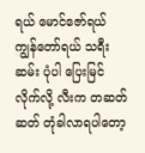ရယ် မောင်ဇော်ရယ် ကျွန်တော်ရယ် သရီးဆမ်း ပုံပါ ပြေးမြင်လိုက်လို့ လီးက တဆတ်ဆတ် တုံခါလာရပါတော့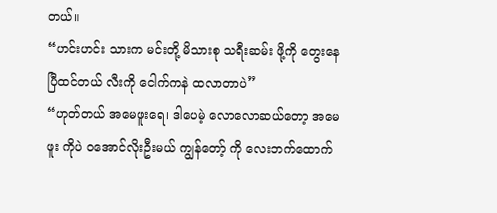တယ်။
“ဟင်းဟင်း သားက မင်းတို့ မိသားစု သရီးဆမ်း ဖို့ကို တွေးနေပြီထင်တယ် လီးကို ငေါက်ကနဲ ထလာတာပဲ”
“ဟုတ်တယ် အမေဖူးရေ၊ ဒါပေမဲ့ လောလောဆယ်တော့ အမေဖူး ကိုပဲ ဝအောင်လိုးဦးမယ် ကျွန်တော့် ကို လေးဘက်ထောက်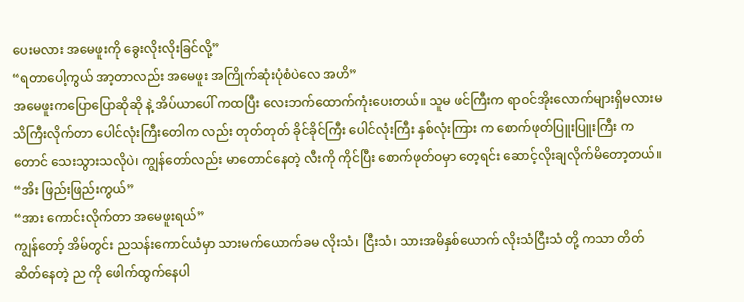ပေးမလား အမေဖူးကို ခွေးလိုးလိုးခြင်လို့”
“ရတာပေါ့ကွယ် အာ့တာလည်း အမေဖူး အကြိုက်ဆုံးပုံစံပဲလေ အဟိ”
အမေဖူးကပြောပြောဆိုဆို နဲ့ အိပ်ယာပေါ် ကထပြီး လေးဘက်ထောက်ကုံးပေးတယ်။ သူမ ဖင်ကြီးက ရာဝင်အိုးလောက်များရှိမလားမသိကြီးလိုက်တာ ပေါင်လုံးကြီးတေါက လည်း တုတ်တုတ် ခိုင်ခိုင်ကြီး ပေါင်လုံးကြီး နှစ်လုံးကြား က စောက်ဖုတ်ပြူးပြူးကြီး ကတောင် သေးသွားသလိုပဲ၊ ကျွန်တော်လည်း မာတောင်နေတဲ့ လီးကို ကိုင်ပြီး စောက်ဖုတ်ဝမှာ တေ့ရင်း ဆောင့်လိုးချလိုက်မိတော့တယ်။
“အိး ဖြည်းဖြည်းကွယ်”
“အား ကောင်းလိုက်တာ အမေဖူးရယ်”
ကျွန်တော့် အိမ်တွင်း ညသန်းကောင်ယံမှာ သားမက်ယောက်ခမ လိုးသံ၊ ငြီးသံ၊ သားအမိနှစ်ယောက် လိုးသံငြီးသံ တို့ ကသာ တိတ်ဆိတ်နေတဲ့ ည ကို ဖေါက်ထွက်နေပါ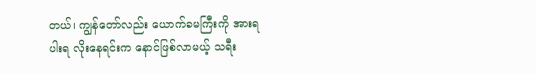တယ်၊ ကျွန်တော်လည်း ယောက်ခမကြီးကို အားရပါးရ လိုးနေရင်းက နောင်ဖြစ်လာမယ့် သရီး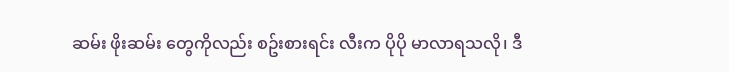ဆမ်း ဖိုးဆမ်း တွေကိုလည်း စဥ်းစားရင်း လီးက ပိုပို မာလာရသလို၊ ဒီ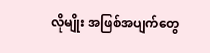လိုမျိုး အဖြစ်အပျက်တွေ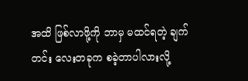အထိ ဖြစ်လာဖို့ကို ဘာမှ မထင်ရတဲ့ ချက်တင်း လေးတခုက စခဲ့တာပါလားလို့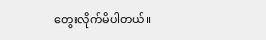တွေးလိုက်မိပါတယ်။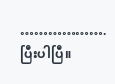……………….
ပြီးပါပြီ။